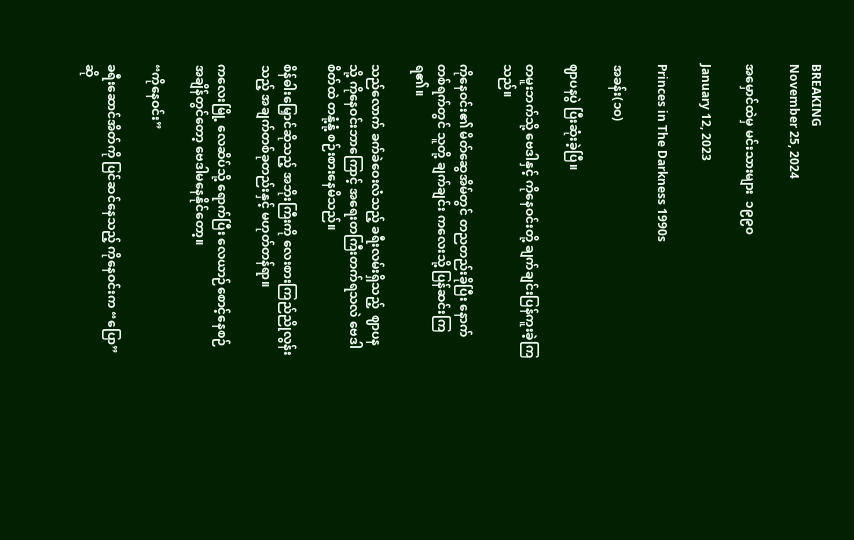BREAKING
November 25, 2024

အမှောင်ထဲမှ မင်းသားများ  ၁၉၉၀

January 12, 2023

Princes in The Darkness 1990s

အခန်း(၁၀)

ဈာပနပွဲ ပြီးဆုံးခဲ့ပြီ။

တမူးဘက်သို့ ဗေဒါနှင့် ကိုနေဝင်းတို့ ချက်ချင်းပြန်ကူးခဲ့ကြသည်။

ကိုနေဝင်း၏ မိတ်ဆွေအိမ်တွင် တညတည်းခိုပြီး နောက်တစ်ရက်တွင် သူတို့ ချက်ချင်း ကလေးသို့ ပြန်ဆင်းကြရ၏။

သည်လောက် ခက်ခဲဝေးလံသည့် ခရီးလမ်းရှိသည့်  ဈာပနသို့ ကိုနေဝင်းဘာကြောင့် အရေးတကြီးတက်ရသလဲ ဗေဒါစိတ်ထဲ တနုံ့နုံ့ စဉ်းစားနေမိသည်။

စိန်ဓါးမြှောင်ဆိုသည့် အဘိုးကြီးကို လေးစားကြည်ညိုလွန်းသည့် အချက်တစ်ခုတည်းနှင့် မဟုတ်တန်ရာ။

ကလေးမြို့ လေဆိပ်သို့ ရောက်ပြီး လေယာဉ်စောင့်နေစဉ်အချိန်တွင်တော့ ဗေဒါမနေနိုင်တော့။

“ကိုနေဝင်း”

ခရီးဆောင်အိတ်ကို ပြင်ဆင်နေသည့် ကိုနေဝင်းက “ပြော”ဆို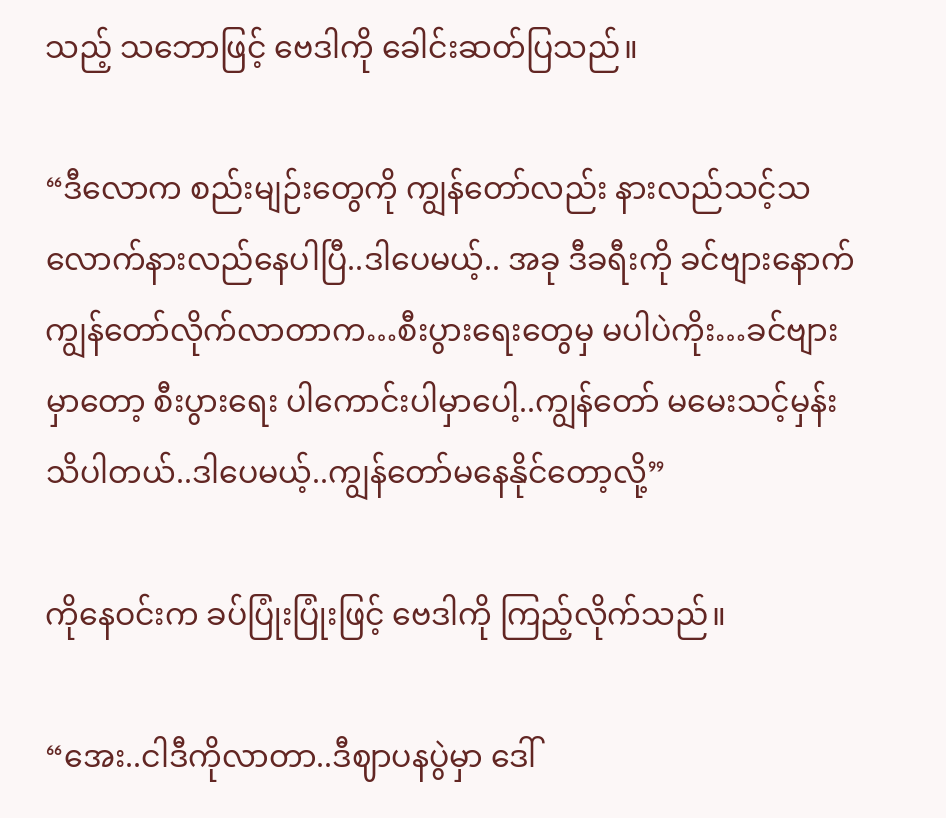သည့် သဘောဖြင့် ဗေဒါကို ခေါင်းဆတ်ပြသည်။

“ဒီလောက စည်းမျဉ်းတွေကို ကျွန်တော်လည်း နားလည်သင့်သလောက်နားလည်နေပါပြီ..ဒါပေမယ့်.. အခု ဒီခရီးကို ခင်ဗျားနောက် ကျွန်တော်လိုက်လာတာက…စီးပွားရေးတွေမှ မပါပဲကိုး…ခင်ဗျားမှာတော့ စီးပွားရေး ပါကောင်းပါမှာပေါ့..ကျွန်တော် မမေးသင့်မှန်းသိပါတယ်..ဒါပေမယ့်..ကျွန်တော်မနေနိုင်တော့လို့”

ကိုနေဝင်းက ခပ်ပြုံးပြုံးဖြင့် ဗေဒါကို ကြည့်လိုက်သည်။

“အေး..ငါဒီကိုလာတာ..ဒီဈာပနပွဲမှာ ဒေါ်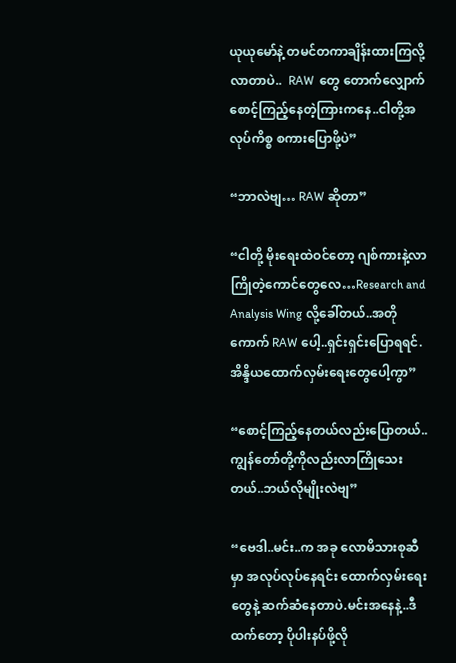ယုယုမော်နဲ့ တမင်တကာချိန်းထားကြလို့လာတာပဲ..  RAW  တွေ တောက်လျှောက်စောင့်ကြည့်နေတဲ့ကြားကနေ..ငါတို့အလုပ်ကိစ္စ စကားပြောဖို့ပဲ”

“ဘာလဲဗျ… RAW ဆိုတာ”

“ငါတို့ မိုးရေးထဲဝင်တော့ ဂျစ်ကားနဲ့လာကြိုတဲ့ကောင်တွေလေ…Research and Analysis Wing လို့ခေါ်တယ်..အတိုကောက် RAW ပေါ့..ရှင်းရှင်းပြောရရင်.အိန္ဒိယထောက်လှမ်းရေးတွေပေါ့ကွာ”

“စောင့်ကြည့်နေတယ်လည်းပြောတယ်..ကျွန်တော်တို့ကိုလည်းလာကြိုသေးတယ်..ဘယ်လိုမျိုးလဲဗျ”

“ဗေဒါ..မင်း..က အခု လောမိသားစုဆီမှာ အလုပ်လုပ်နေရင်း ထောက်လှမ်းရေးတွေနဲ့ ဆက်ဆံနေတာပဲ.မင်းအနေနဲ့..ဒီထက်တော့ ပိုပါးနပ်ဖို့လို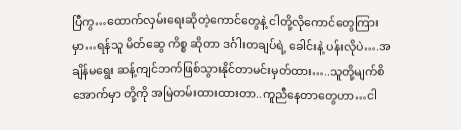ပြီကွ…ထောက်လှမ်းရေးဆိုတဲ့ကောင်တွေနဲ့ ငါတို့လိုကောင်တွေကြားမှာ…ရန်သူ မိတ်ဆွေ ကိစ္စ ဆိုတာ ဒင်္ဂါးတချပ်ရဲ့ ခေါင်းနဲ့ ပန်းလိုပဲ….အချိန်မရွေး ဆန့်ကျင်ဘက်ဖြစ်သွားနိုင်တာမင်းမှတ်ထား…..သူတို့မျက်စိအောက်မှာ တို့ကို အမြဲတမ်းထားထားတာ..ကူညီနေတာတွေဟာ…ငါ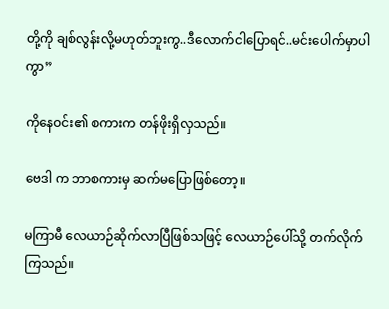တို့ကို ချစ်လွန်းလို့မဟုတ်ဘူးကွ..ဒီလောက်ငါပြောရင်..မင်းပေါက်မှာပါကွာ”

ကိုနေဝင်း၏ စကားက တန်ဖိုးရှိလှသည်။

ဗေဒါ က ဘာစကားမှ ဆက်မပြောဖြစ်တော့။

မကြာမီ လေယာဉ်ဆိုက်လာပြီဖြစ်သဖြင့် လေယာဉ်ပေါ်သို့ တက်လိုက်ကြသည်။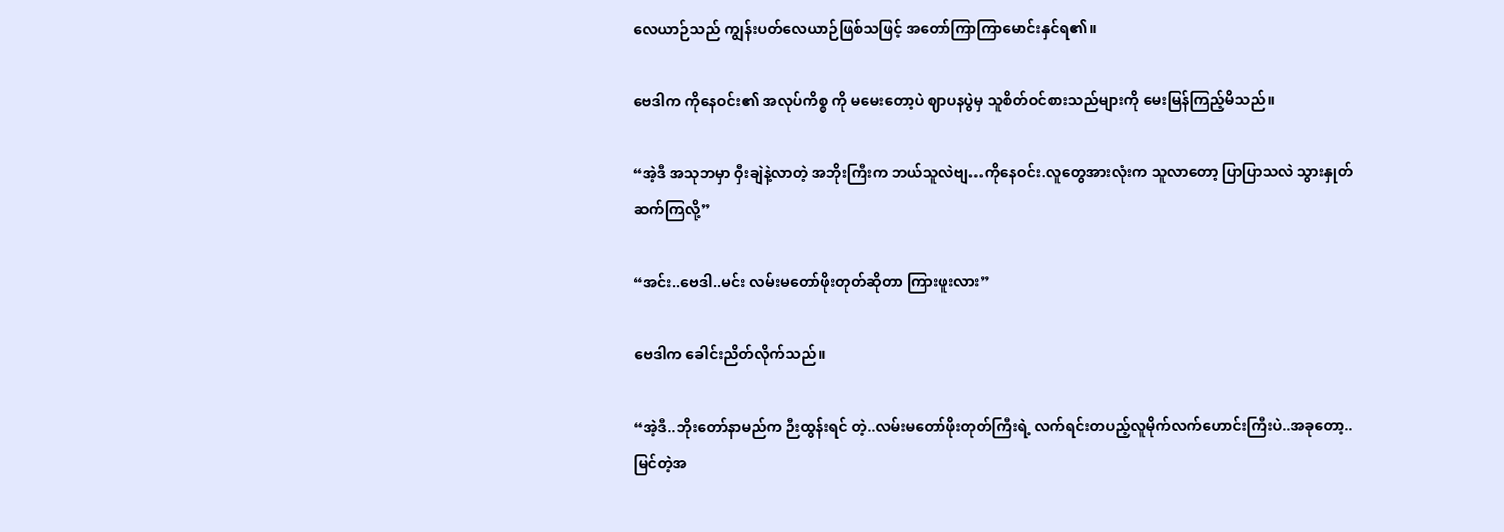လေယာဉ်သည် ကျွန်းပတ်လေယာဉ်ဖြစ်သဖြင့် အတော်ကြာကြာမောင်းနှင်ရ၏။

ဗေဒါက ကိုနေဝင်း၏ အလုပ်ကိစ္စ ကို မမေးတော့ပဲ ဈာပနပွဲမှ သူစိတ်ဝင်စားသည်များကို မေးမြန်ကြည့်မိသည်။

“အဲ့ဒီ အသုဘမှာ ဝှီးချဲနဲ့လာတဲ့ အဘိုးကြီးက ဘယ်သူလဲဗျ…ကိုနေဝင်း.လူတွေအားလုံးက သူလာတော့ ပြာပြာသလဲ သွားနှုတ်ဆက်ကြလို့”

“အင်း..ဗေဒါ..မင်း လမ်းမတော်ဖိုးတုတ်ဆိုတာ ကြားဖူးလား”

ဗေဒါက ခေါင်းညိတ်လိုက်သည်။

“အဲ့ဒီ..ဘိုးတော်နာမည်က ဉီးထွန်းရင် တဲ့..လမ်းမတော်ဖိုးတုတ်ကြီးရဲ့ လက်ရင်းတပည့်လူမိုက်လက်ဟောင်းကြီးပဲ..အခုတော့..မြင်တဲ့အ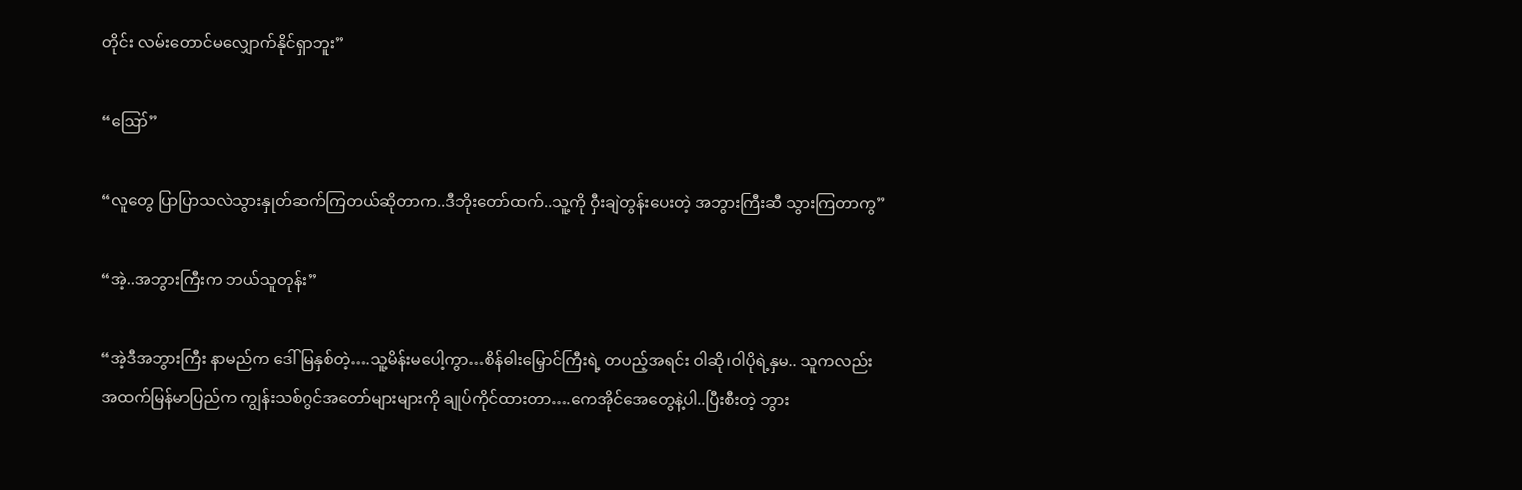တိုင်း လမ်းတောင်မလျှောက်နိုင်ရှာဘူး”

“ဪ”

“လူတွေ ပြာပြာသလဲသွားနှုတ်ဆက်ကြတယ်ဆိုတာက..ဒီဘိုးတော်ထက်..သူ့ကို ဝှီးချဲတွန်းပေးတဲ့ အဘွားကြီးဆီ သွားကြတာကွ”

“အဲ့..အဘွားကြီးက ဘယ်သူတုန်း”

“အဲ့ဒီအဘွားကြီး နာမည်က ဒေါ်မြနှစ်တဲ့….သူ့မိန်းမပေါ့ကွာ…စိန်ဓါးမြှောင်ကြီးရဲ့ တပည့်အရင်း ဝါဆို၊ဝါပိုရဲ့နှမ.. သူကလည်း အထက်မြန်မာပြည်က ကျွန်းသစ်ဂွင်အတော်များများကို ချုပ်ကိုင်ထားတာ….ကေအိုင်အေတွေနဲ့ပါ..ပြီးစီးတဲ့ ဘွား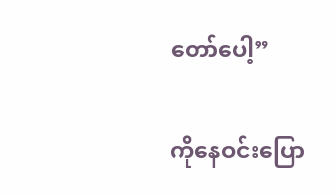တော်ပေါ့”

ကိုနေဝင်းပြော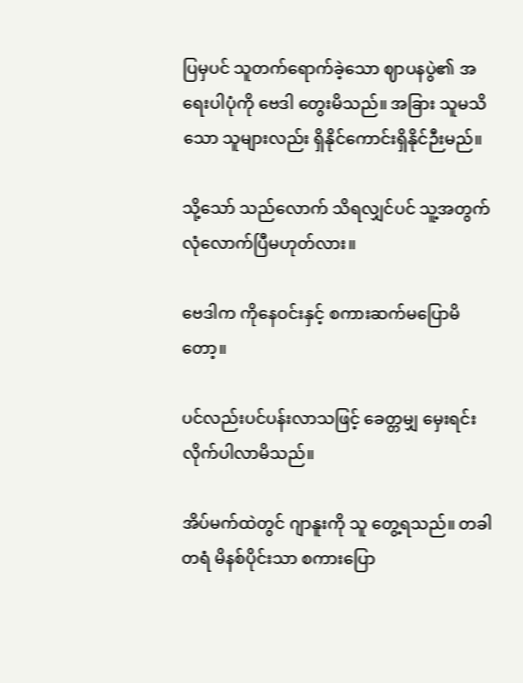ပြမှပင် သူတက်ရောက်ခဲ့သော ဈာပနပွဲ၏ အရေးပါပုံကို ဗေဒါ တွေးမိသည်။ အခြား သူမသိသော သူများလည်း ရှိနိုင်ကောင်းရှိနိုင်ဉီးမည်။

သို့သော် သည်လောက် သိရလျှင်ပင် သူ့အတွက် လုံလောက်ပြီမဟုတ်လား။

ဗေဒါက ကိုနေဝင်းနှင့် စကားဆက်မပြောမိတော့။

ပင်လည်းပင်ပန်းလာသဖြင့် ခေတ္တမျှ မှေးရင်းလိုက်ပါလာမိသည်။

အိပ်မက်ထဲတွင် ဂျာနူးကို သူ တွေ့ရသည်။ တခါတရံ မိနစ်ပိုင်းသာ စကားပြော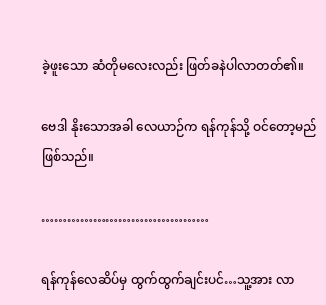ခဲ့ဖူးသော ဆံတိုမလေးလည်း ဖြတ်ခနဲပါလာတတ်၏။

ဗေဒါ နိုးသောအခါ လေယာဉ်က ရန်ကုန်သို့ ဝင်တော့မည်ဖြစ်သည်။

…………………………………

ရန်ကုန်လေဆိပ်မှ ထွက်ထွက်ချင်းပင်…သူ့အား လာ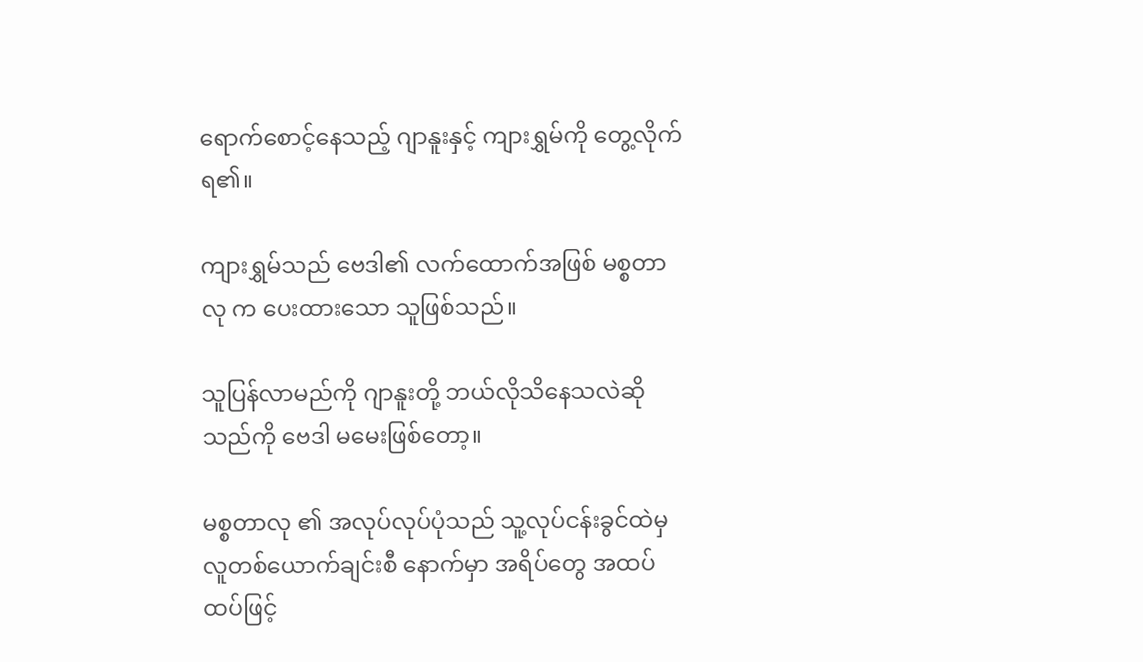ရောက်စောင့်နေသည့် ဂျာနူးနှင့် ကျားရွှမ်ကို တွေ့လိုက်ရ၏။

ကျားရွှမ်သည် ဗေဒါ၏ လက်ထောက်အဖြစ် မစ္စတာလု က ပေးထားသော သူဖြစ်သည်။

သူပြန်လာမည်ကို ဂျာနူးတို့ ဘယ်လိုသိနေသလဲဆိုသည်ကို ဗေဒါ မမေးဖြစ်တော့။

မစ္စတာလု ၏ အလုပ်လုပ်ပုံသည် သူ့လုပ်ငန်းခွင်ထဲမှ လူတစ်ယောက်ချင်းစီ နောက်မှာ အရိပ်တွေ အထပ်ထပ်ဖြင့်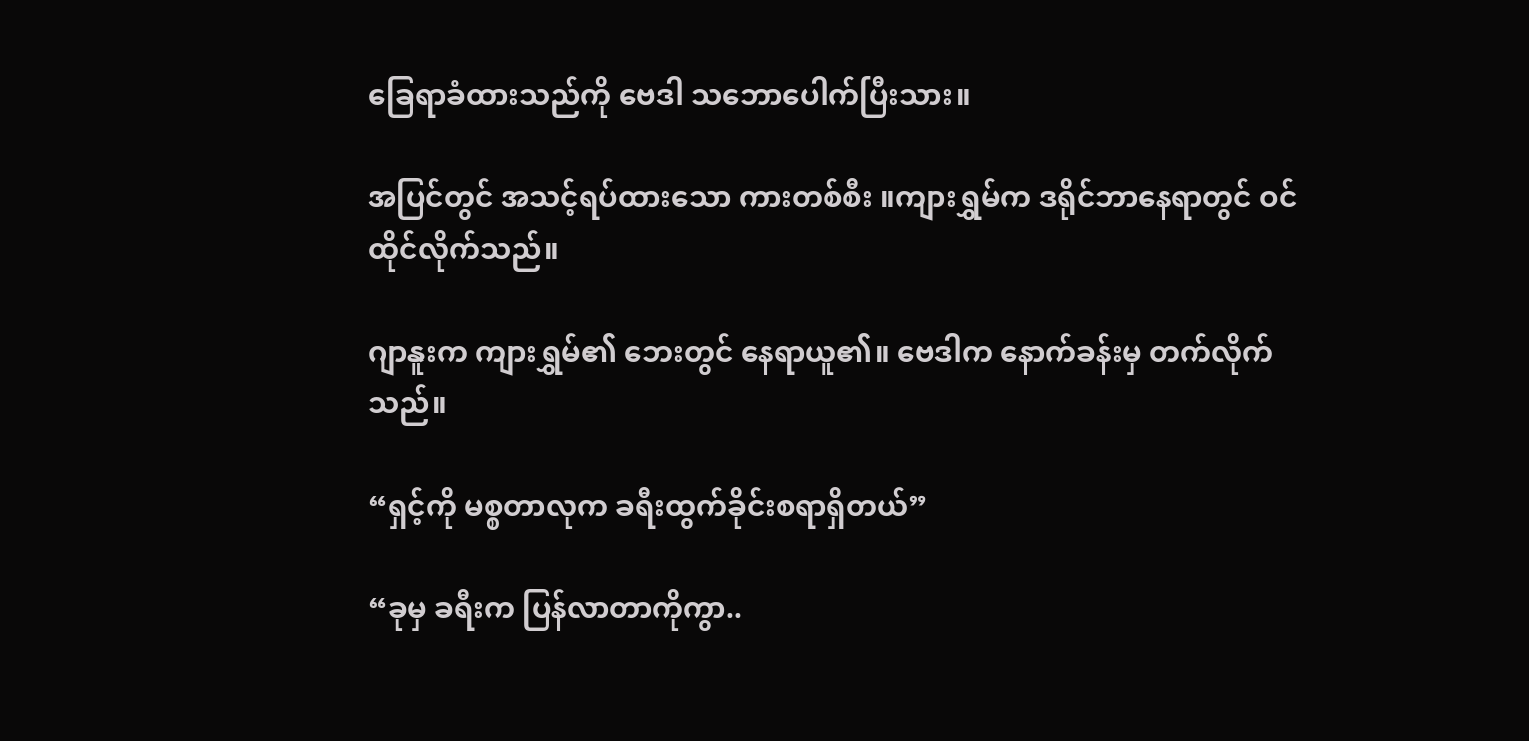ခြေရာခံထားသည်ကို ဗေဒါ သဘောပေါက်ပြီးသား။

အပြင်တွင် အသင့်ရပ်ထားသော ကားတစ်စီး ။ကျားရွှမ်က ဒရိုင်ဘာနေရာတွင် ဝင်ထိုင်လိုက်သည်။

ဂျာနူးက ကျားရွှမ်၏ ဘေးတွင် နေရာယူ၏။ ဗေဒါက နောက်ခန်းမှ တက်လိုက်သည်။

“ရှင့်ကို မစ္စတာလုက ခရီးထွက်ခိုင်းစရာရှိတယ်”

“ခုမှ ခရီးက ပြန်လာတာကိုကွာ..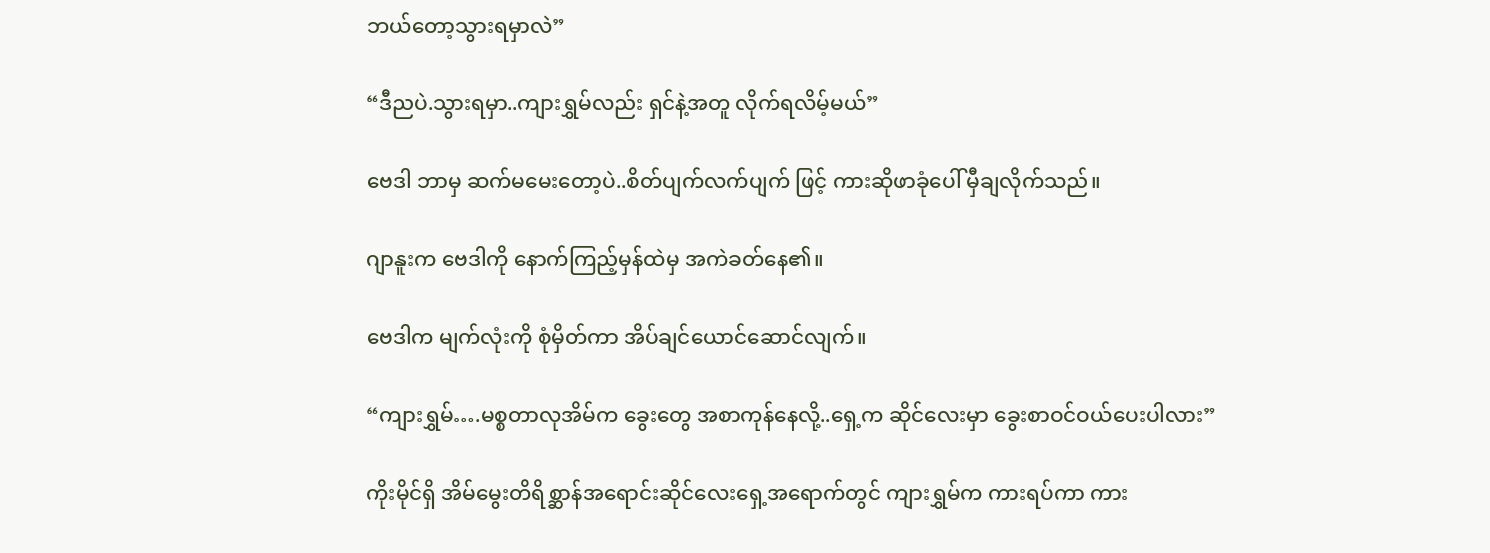ဘယ်တော့သွားရမှာလဲ”

“ဒီညပဲ.သွားရမှာ..ကျားရွှမ်လည်း ရှင်နဲ့အတူ လိုက်ရလိမ့်မယ်”

ဗေဒါ ဘာမှ ဆက်မမေးတော့ပဲ..စိတ်ပျက်လက်ပျက် ဖြင့် ကားဆိုဖာခုံပေါ် မှီချလိုက်သည်။

ဂျာနူးက ဗေဒါကို နောက်ကြည့်မှန်ထဲမှ အကဲခတ်နေ၏။

ဗေဒါက မျက်လုံးကို စုံမှိတ်ကာ အိပ်ချင်ယောင်ဆောင်လျက်။

“ကျားရွှမ်….မစ္စတာလုအိမ်က ခွေးတွေ အစာကုန်နေလို့..ရှေ့က ဆိုင်လေးမှာ ခွေးစာဝင်ဝယ်ပေးပါလား”

ကိုးမိုင်ရှိ အိမ်မွေးတိရိစ္ဆာန်အရောင်းဆိုင်လေးရှေ့အရောက်တွင် ကျားရွှမ်က ကားရပ်ကာ ကား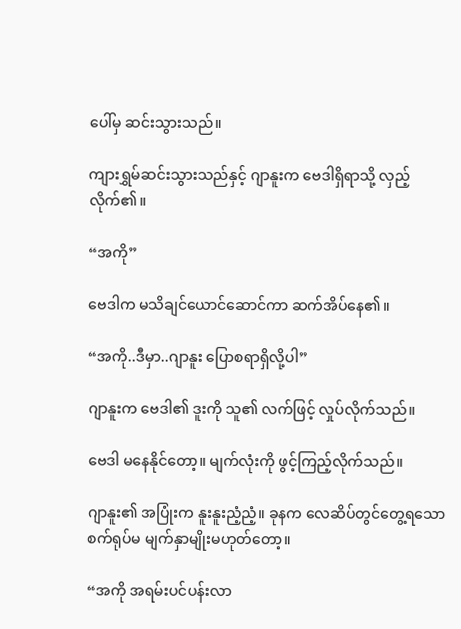ပေါ်မှ ဆင်းသွားသည်။

ကျားရွှမ်ဆင်းသွားသည်နှင့် ဂျာနူးက ဗေဒါရှိရာသို့ လှည့်လိုက်၏။

“အကို”

ဗေဒါက မသိချင်ယောင်ဆောင်ကာ ဆက်အိပ်နေ၏။

“အကို..ဒီမှာ..ဂျာနူး ပြောစရာရှိလို့ပါ”

ဂျာနူးက ဗေဒါ၏ ဒူးကို သူ၏ လက်ဖြင့် လှုပ်လိုက်သည်။

ဗေဒါ မနေနိုင်တော့။ မျက်လုံးကို ဖွင့်ကြည့်လိုက်သည်။

ဂျာနူး၏ အပြုံးက နူးနူးညံ့ညံ့။ ခုနက လေဆိပ်တွင်တွေ့ရသော စက်ရုပ်မ မျက်နှာမျိုးမဟုတ်တော့။

“အကို အရမ်းပင်ပန်းလာ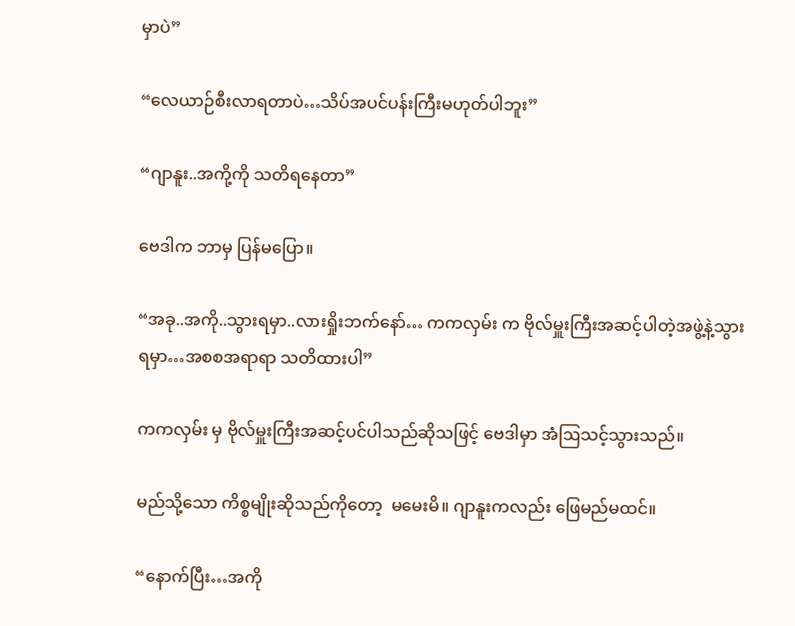မှာပဲ”

“လေယာဉ်စီးလာရတာပဲ…သိပ်အပင်ပန်းကြီးမဟုတ်ပါဘူး”

“ဂျာနူး..အကို့ကို သတိရနေတာ”

ဗေဒါက ဘာမှ ပြန်မပြော။

“အခု..အကို..သွားရမှာ..လားရှိုးဘက်နော်… ကကလှမ်း က ဗိုလ်မှူးကြီးအဆင့်ပါတဲ့အဖွဲ့နဲ့သွားရမှာ…အစစအရာရာ သတိထားပါ”

ကကလှမ်း မှ ဗိုလ်မှူးကြီးအဆင့်ပင်ပါသည်ဆိုသဖြင့် ဗေဒါမှာ အံဩသင့်သွားသည်။

မည်သို့သော ကိစ္စမျိုးဆိုသည်ကိုတော့  မမေးမိ။ ဂျာနူးကလည်း ဖြေမည်မထင်။

“နောက်ပြီး…အကို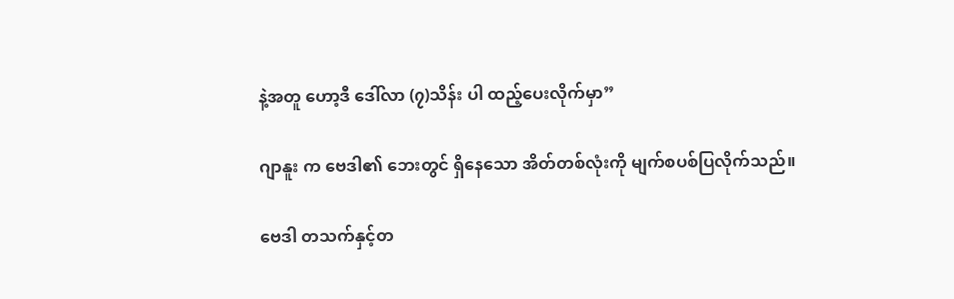နဲ့အတူ ဟော့ဒီ ဒေါ်လာ (၇)သိန်း ပါ ထည့်ပေးလိုက်မှာ”

ဂျာနူး က ဗေဒါ၏ ဘေးတွင် ရှိနေသော အိတ်တစ်လုံးကို မျက်စပစ်ပြလိုက်သည်။

ဗေဒါ တသက်နှင့်တ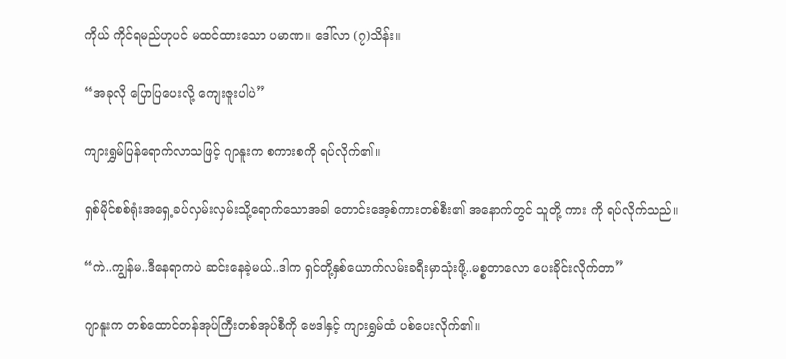ကိုယ် ကိုင်ရမည်ဟုပင် မထင်ထားသော ပမာဏ။ ဒေါ်လာ (၇)သိန်း။

“အခုလို ပြောပြပေးလို့ ကျေးဇူးပါပဲ”

ကျားရွှမ်ပြန်ရောက်လာသဖြင့် ဂျာနူးက စကားစကို ရပ်လိုက်၏။

ရှစ်မိုင်စစ်ရုံးအရှေ့ခပ်လှမ်းလှမ်းသို့ရောက်သောအခါ တောင်းအေ့စ်ကားတစ်စီး၏ အနောက်တွင် သူတို့ ကား ကို ရပ်လိုက်သည်။

“ကဲ..ကျွန်မ..ဒီနေရာကပဲ ဆင်းနေခဲ့မယ်..ဒါက ရှင်တို့နှစ်ယောက်လမ်းခရီးမှာသုံးဖို့..မစ္စတာလော ပေးခိုင်းလိုက်တာ”

ဂျာနူးက တစ်ထောင်တန်အုပ်ကြီးတစ်အုပ်စီကို ဗေဒါနှင့် ကျားရွှမ်ထံ ပစ်ပေးလိုက်၏။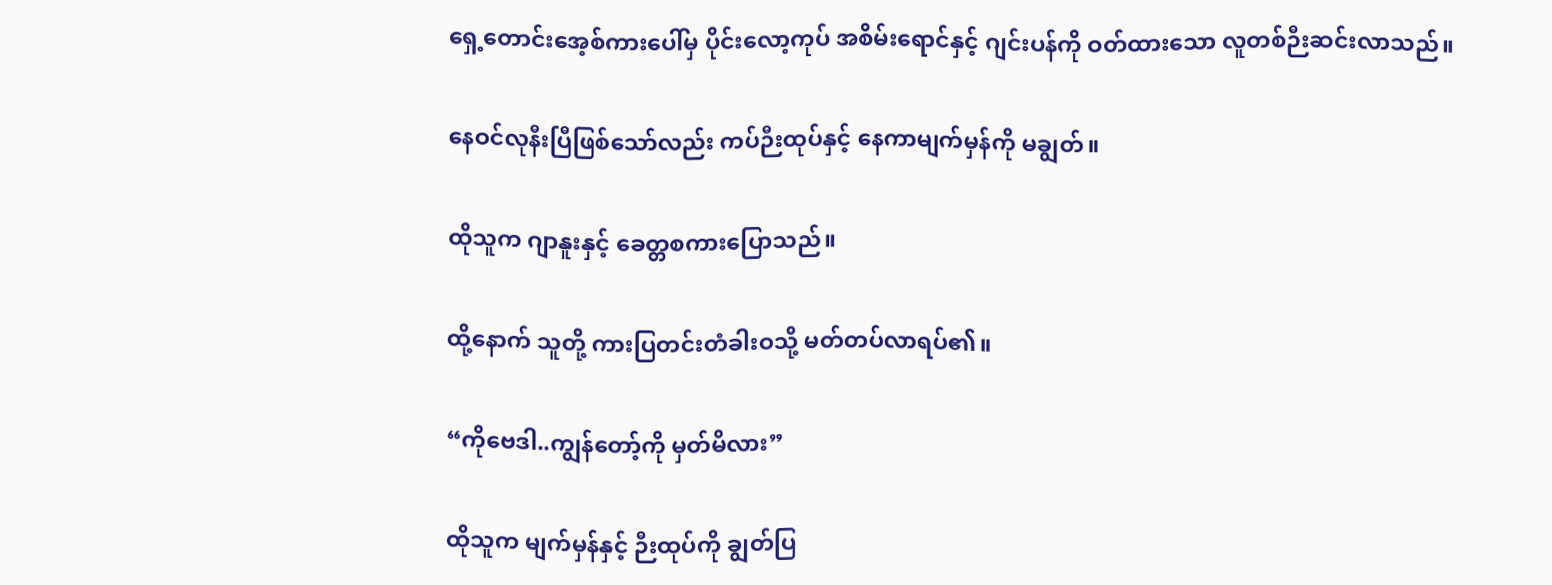ရှေ့တောင်းအေ့စ်ကားပေါ်မှ ပိုင်းလော့ကုပ် အစိမ်းရောင်နှင့် ဂျင်းပန်ကို ဝတ်ထားသော လူတစ်ဉီးဆင်းလာသည်။

နေဝင်လုနီးပြီဖြစ်သော်လည်း ကပ်ဉီးထုပ်နှင့် နေကာမျက်မှန်ကို မချွတ်။

ထိုသူက ဂျာနူးနှင့် ခေတ္တစကားပြောသည်။

ထို့နောက် သူတို့ ကားပြတင်းတံခါးဝသို့ မတ်တပ်လာရပ်၏။

“ကိုဗေဒါ..ကျွန်တော့်ကို မှတ်မိလား”

ထိုသူက မျက်မှန်နှင့် ဉီးထုပ်ကို ချွတ်ပြ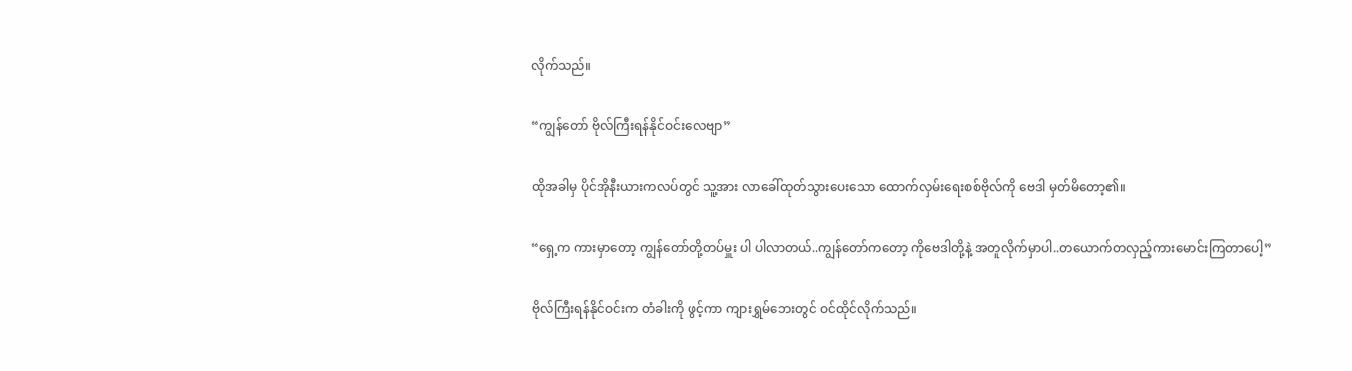လိုက်သည်။

“ကျွန်တော် ဗိုလ်ကြီးရန်နိုင်ဝင်းလေဗျာ”

ထိုအခါမှ ပိုင်အိုနီးယားကလပ်တွင် သူ့အား လာခေါ်ထုတ်သွားပေးသော ထောက်လှမ်းရေးစစ်ဗိုလ်ကို ဗေဒါ မှတ်မိတော့၏။

“ရှေ့က ကားမှာတော့ ကျွန်တော်တို့တပ်မှူး ပါ ပါလာတယ်..ကျွန်တော်ကတော့ ကိုဗေဒါတို့နဲ့ အတူလိုက်မှာပါ..တယောက်တလှည့်ကားမောင်းကြတာပေါ့”

ဗိုလ်ကြီးရန်နိုင်ဝင်းက တံခါးကို ဖွင့်ကာ ကျားရွှမ်ဘေးတွင် ဝင်ထိုင်လိုက်သည်။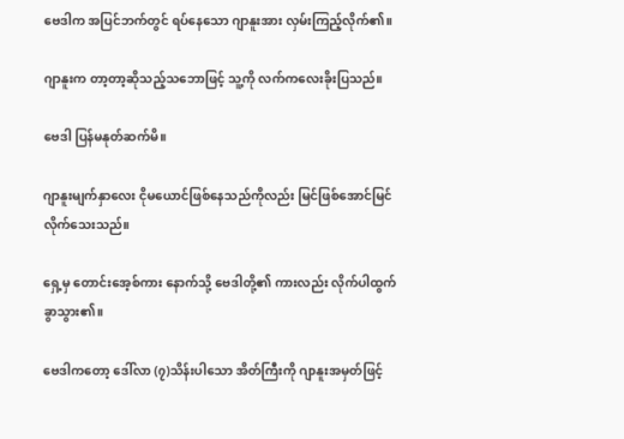ဗေဒါက အပြင်ဘက်တွင် ရပ်နေသော ဂျာနူးအား လှမ်းကြည့်လိုက်၏။

ဂျာနူးက တာ့တာ့ဆိုသည့်သဘောဖြင့် သူ့ကို လက်ကလေးခိုးပြသည်။

ဗေဒါ ပြန်မနုတ်ဆက်မိ။

ဂျာနူးမျက်နှာလေး ငိုမယောင်ဖြစ်နေသည်ကိုလည်း မြင်ဖြစ်အောင်မြင်လိုက်သေးသည်။

ရှေ့မှ တောင်းအေ့စ်ကား နောက်သို့ ဗေဒါတို့၏ ကားလည်း လိုက်ပါထွက်ခွာသွား၏။

ဗေဒါကတော့ ဒေါ်လာ (၇)သိန်းပါသော အိတ်ကြီးကို ဂျာနူးအမှတ်ဖြင့်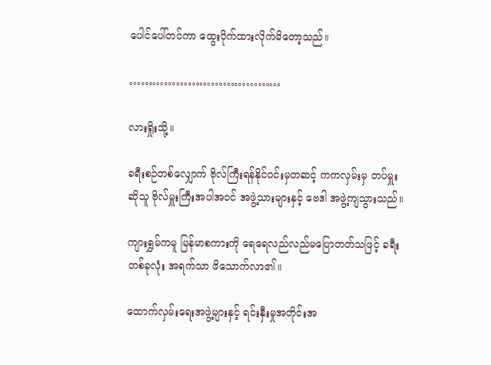ပေါင်ပေါ်တင်ကာ ထွေးပိုက်ထားလိုက်မိတော့သည်။

…………………………………

လားရှိုးသို့။

ခရီးစဉ်တစ်လျှောက် ဗိုလ်ကြီးရန်နိုင်ဝင်းမှတဆင့် ကကလှမ်းမှ တပ်မှူးဆိုသူ ဗိုလ်မှူးကြီးအပါအဝင် အဖွဲ့သားများနှင့် ဗေဒါ အဖွဲ့ကျသွားသည်။

ကျားရွှမ်ကမူ မြန်မာစကားကို ရေရေလည်လည်မပြောတတ်သဖြင့် ခရီးတစ်ခုလုံး အရက်သာ ဖိသောက်လာ၏။

ထောက်လှမ်းရေးအဖွဲ့များနှင့် ရင်းနှီးမှုအတိုင်းအ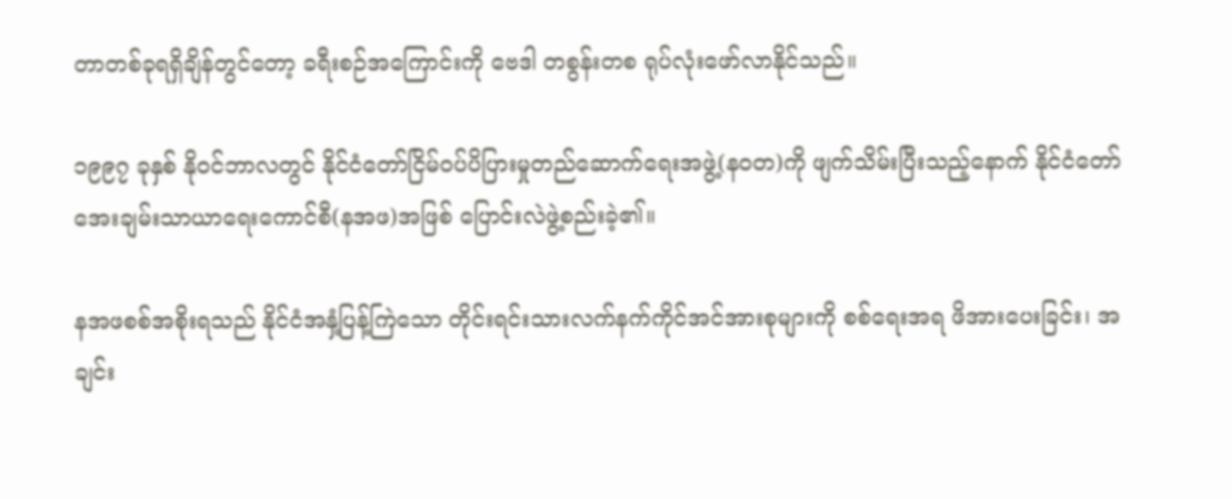တာတစ်ခုရရှိချိန်တွင်တော့ ခရီးစဉ်အကြောင်းကို ဗေဒါ တစွန်းတစ ရုပ်လုံးဖော်လာနိုင်သည်။

၁၉၉၇ ခုနှစ် နိုဝင်ဘာလတွင် နိုင်ငံတော်ငြိမ်ဝပ်ပိပြားမှုတည်ဆောက်ရေးအဖွဲ့(နဝတ)ကို ဖျက်သိမ်းပြီးသည့်နောက် နိုင်ငံတော်အေးချမ်းသာယာရေးကောင်စီ(နအဖ)အဖြစ် ပြောင်းလဲဖွဲ့စည်းခဲ့၏။

နအဖစစ်အစိုးရသည် နိုင်ငံအနှံ့ပြန့်ကြဲသော တိုင်းရင်းသားလက်နက်ကိုင်အင်အားစုများကို စစ်ရေးအရ ဖိအားပေးခြင်း၊ အချင်း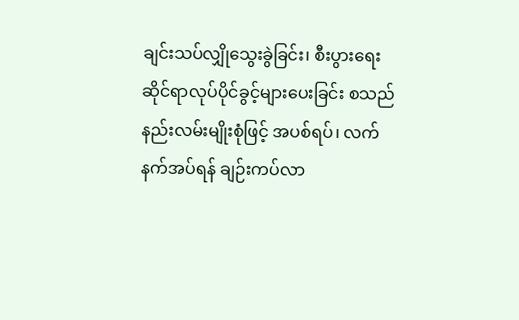ချင်းသပ်လျှိုသွေးခွဲခြင်း၊ စီးပွားရေးဆိုင်ရာလုပ်ပိုင်ခွင့်များပေးခြင်း စသည် နည်းလမ်းမျိုးစုံဖြင့် အပစ်ရပ်၊ လက်နက်အပ်ရန် ချဉ်းကပ်လာ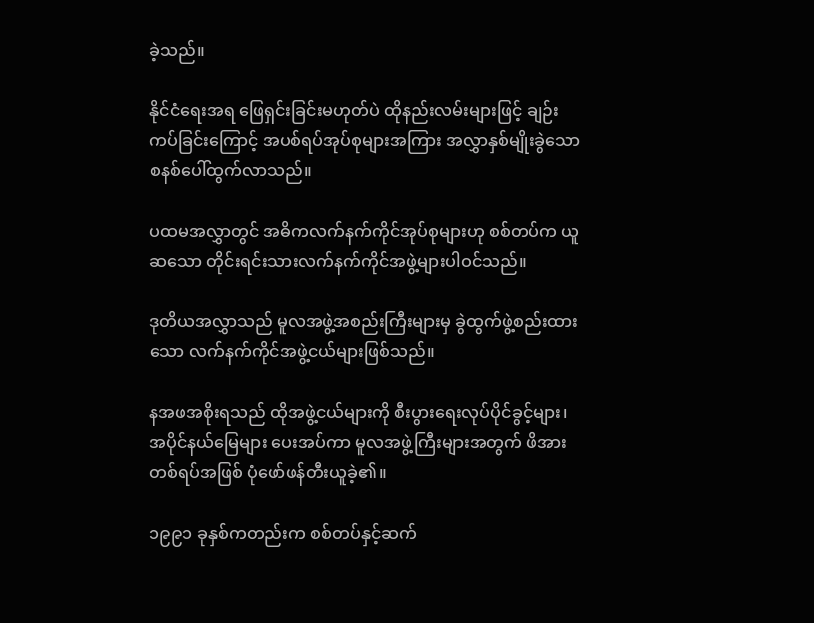ခဲ့သည်။

နိုင်ငံရေးအရ ဖြေရှင်းခြင်းမဟုတ်ပဲ ထိုနည်းလမ်းများဖြင့် ချဉ်းကပ်ခြင်းကြောင့် အပစ်ရပ်အုပ်စုများအကြား အလွှာနှစ်မျိုးခွဲသော စနစ်ပေါ်ထွက်လာသည်။

ပထမအလွှာတွင် အဓိကလက်နက်ကိုင်အုပ်စုများဟု စစ်တပ်က ယူဆသော တိုင်းရင်းသားလက်နက်ကိုင်အဖွဲ့များပါဝင်သည်။

ဒုတိယအလွှာသည် မူလအဖွဲ့အစည်းကြီးများမှ ခွဲထွက်ဖွဲ့စည်းထားသော လက်နက်ကိုင်အဖွဲ့ငယ်များဖြစ်သည်။

နအဖအစိုးရသည် ထိုအဖွဲ့ငယ်များကို စီးပွားရေးလုပ်ပိုင်ခွင့်များ၊ အပိုင်နယ်မြေများ ပေးအပ်ကာ မူလအဖွဲ့ကြီးများအတွက် ဖိအားတစ်ရပ်အဖြစ် ပုံဖော်ဖန်တီးယူခဲ့၏။

၁၉၉၁ ခုနှစ်ကတည်းက စစ်တပ်နှင့်ဆက်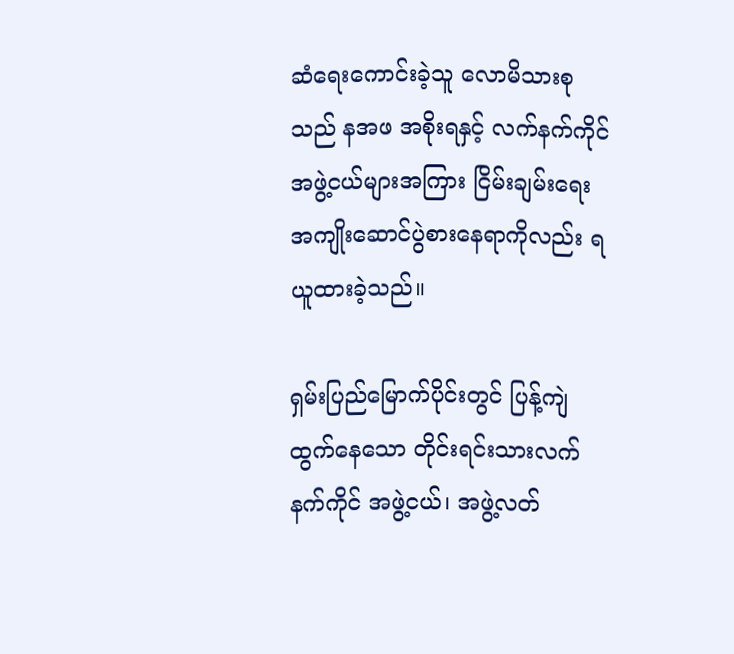ဆံရေးကောင်းခဲ့သူ လောမိသားစုသည် နအဖ အစိုးရနှင့် လက်နက်ကိုင် အဖွဲ့ငယ်များအကြား ငြိမ်းချမ်းရေးအကျိုးဆောင်ပွဲစားနေရာကိုလည်း ရယူထားခဲ့သည်။

ရှမ်းပြည်မြောက်ပိုင်းတွင် ပြန့်ကျဲထွက်နေသော တိုင်းရင်းသားလက်နက်ကိုင် အဖွဲ့ငယ်၊ အဖွဲ့လတ်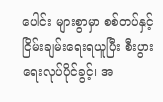ပေါင်း များစွာမှာ စစ်တပ်နှင့် ငြိမ်းချမ်းရေးရယူပြီး စီးပွားရေးလုပ်ပိုင်ခွင့်၊ အ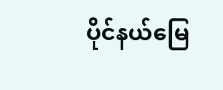ပိုင်နယ်မြေ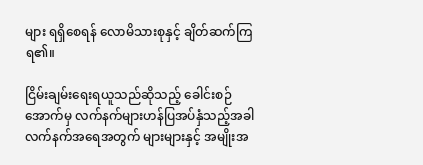များ ရရှိစေရန် လောမိသားစုနှင့် ချိတ်ဆက်ကြရ၏။

ငြိမ်းချမ်းရေးရယူသည်ဆိုသည့် ခေါင်းစဉ်အောက်မှ လက်နက်များဟန်ပြအပ်နှံသည့်အခါ လက်နက်အရေအတွက် များများနှင့် အမျိုးအ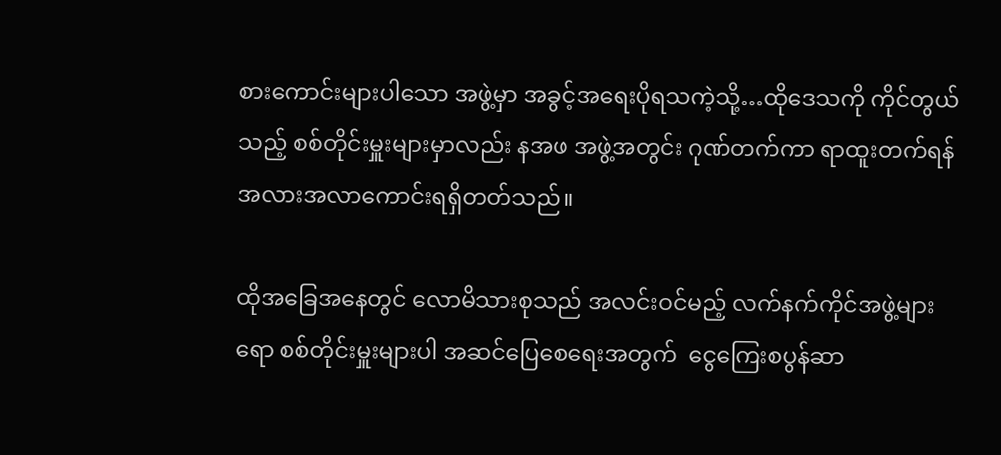စားကောင်းများပါသော အဖွဲ့မှာ အခွင့်အရေးပိုရသကဲ့သို့…ထိုဒေသကို ကိုင်တွယ်သည့် စစ်တိုင်းမှူးများမှာလည်း နအဖ အဖွဲ့အတွင်း ဂုဏ်တက်ကာ ရာထူးတက်ရန် အလားအလာကောင်းရရှိတတ်သည်။

ထိုအခြေအနေတွင် လောမိသားစုသည် အလင်းဝင်မည့် လက်နက်ကိုင်အဖွဲ့များရော စစ်တိုင်းမှူးများပါ အဆင်ပြေစေရေးအတွက်  ငွေကြေးစပွန်ဆာ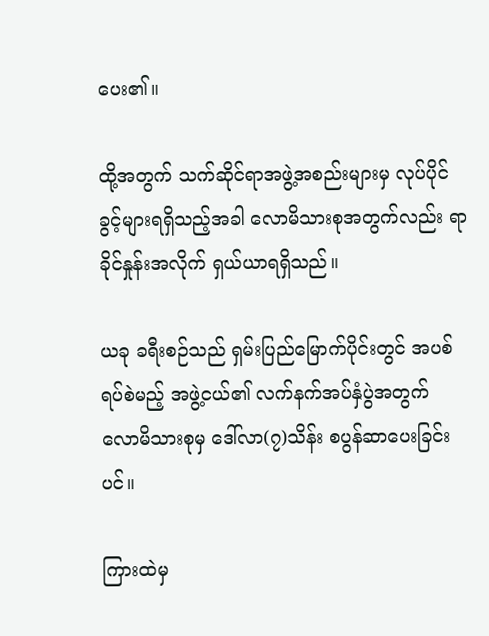ပေး၏။

ထို့အတွက် သက်ဆိုင်ရာအဖွဲ့အစည်းများမှ လုပ်ပိုင်ခွင့်များရရှိသည့်အခါ လောမိသားစုအတွက်လည်း ရာခိုင်နှုန်းအလိုက် ရှယ်ယာရရှိသည်။

ယခု ခရီးစဉ်သည် ရှမ်းပြည်မြောက်ပိုင်းတွင် အပစ်ရပ်စဲမည့် အဖွဲ့ငယ်၏ လက်နက်အပ်နှံပွဲအတွက် လောမိသားစုမှ ဒေါ်လာ(၇)သိန်း စပွန်ဆာပေးခြင်းပင်။

ကြားထဲမှ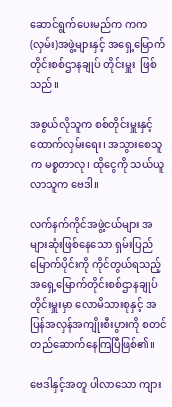ဆောင်ရွက်ပေးမည်က ကက(လှမ်း)အဖွဲ့များနှင့် အရှေ့မြောက်တိုင်းစစ်ဌာနချုပ် တိုင်းမှူး  ဖြစ်သည်။

အစွယ်လိုသူက စစ်တိုင်းမှူးနှင့် ထောက်လှမ်းရေး၊ အသွားစေသူက မစ္စတာလု၊ ထိုငွေကို သယ်ယူလာသူက ဗေဒါ။

လက်နက်ကိုင်အဖွဲ့ငယ်များ အများဆုံးဖြစ်နေသော ရှမ်းပြည်မြောက်ပိုင်းကို ကိုင်တွယ်ရသည့် အရှေ့မြောက်တိုင်းစစ်ဌာနချုပ်တိုင်းမှူးမှာ လောမိသားစုနှင့် အပြန်အလှန်အကျိုးစီးပွားကို စတင်တည်ဆောက်နေကြပြီဖြစ်၏။

ဗေဒါနှင့်အတူ ပါလာသော ကျား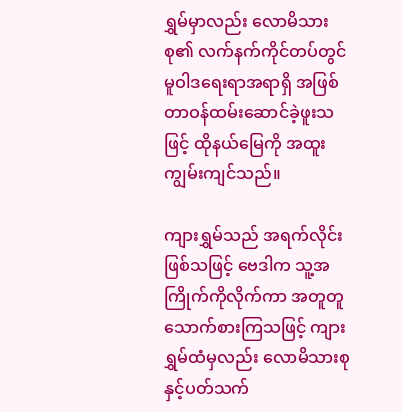ရွှမ်မှာလည်း လောမိသားစု၏ လက်နက်ကိုင်တပ်တွင် မူဝါဒရေးရာအရာရှိ အဖြစ် တာဝန်ထမ်းဆောင်ခဲ့ဖူးသဖြင့် ထိုနယ်မြေကို အထူးကျွမ်းကျင်သည်။

ကျားရွှမ်သည် အရက်လိုင်းဖြစ်သဖြင့် ဗေဒါက သူ့အကြိုက်ကိုလိုက်ကာ အတူတူသောက်စားကြသဖြင့် ကျားရွှမ်ထံမှလည်း လောမိသားစုနှင့်ပတ်သက်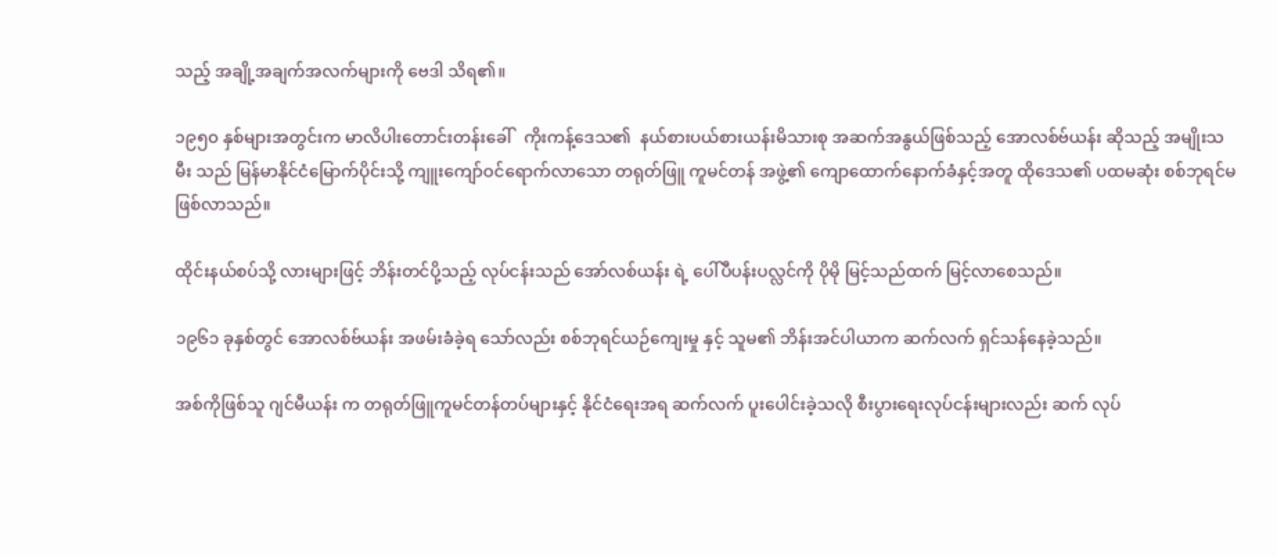သည့် အချို့အချက်အလက်များကို ဗေဒါ သိရ၏။

၁၉၅၀ နှစ်များအတွင်းက မာလိပါးတောင်းတန်းခေါ်   ကိုးကန့်ဒေသ၏  နယ်စားပယ်စားယန်းမိသားစု အဆက်အနွယ်ဖြစ်သည့် အောလစ်ဗ်ယန်း ဆိုသည့် အမျိုးသမီး သည် မြန်မာနိုင်ငံမြောက်ပိုင်းသို့ ကျူးကျော်ဝင်ရောက်လာသော တရုတ်ဖြူ ကူမင်တန် အဖွဲ့၏ ကျောထောက်နောက်ခံနှင့်အတူ ထိုဒေသ၏ ပထမဆုံး စစ်ဘုရင်မ ဖြစ်လာသည်။

ထိုင်းနယ်စပ်သို့ လားများဖြင့် ဘိန်းတင်ပို့သည့် လုပ်ငန်းသည် အော်လစ်ယန်း ရဲ့ ပေါ်ပီပန်းပလ္လင်ကို ပိုမို မြင့်သည်ထက် မြင့်လာစေသည်။

၁၉၆၁ ခုနှစ်တွင် အောလစ်ဗ်ယန်း အဖမ်းခံခဲ့ရ သော်လည်း စစ်ဘုရင်ယဉ်ကျေးမှု နှင့် သူမ၏ ဘိန်းအင်ပါယာက ဆက်လက် ရှင်သန်နေခဲ့သည်။

အစ်ကိုဖြစ်သူ ဂျင်မီယန်း က တရုတ်ဖြူကူမင်တန်တပ်များနှင့် နိုင်ငံရေးအရ ဆက်လက် ပူးပေါင်းခဲ့သလို စီးပွားရေးလုပ်ငန်းများလည်း ဆက် လုပ်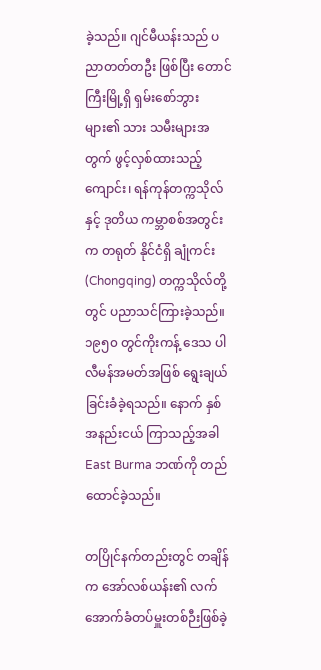ခဲ့သည်။ ဂျင်မီယန်းသည် ပညာတတ်တဦး ဖြစ်ပြီး တောင်ကြီးမြို့ရှိ ရှမ်းစော်ဘွားများ၏ သား သမီးများအတွက် ဖွင့်လှစ်ထားသည့် ကျောင်း၊ ရန်ကုန်တက္ကသိုလ်နှင့် ဒုတိယ ကမ္ဘာစစ်အတွင်းက တရုတ် နိုင်ငံရှိ ချုံကင်း (Chongqing) တက္ကသိုလ်တို့တွင် ပညာသင်ကြားခဲ့သည်။ ၁၉၅၀ တွင်ကိုးကန့် ဒေသ ပါလီမန်အမတ်အဖြစ် ရွေးချယ်ခြင်းခံခဲ့ရသည်။ နောက် နှစ်အနည်းငယ် ကြာသည့်အခါ East Burma ဘဏ်ကို တည်ထောင်ခဲ့သည်။

တပြိုင်နက်တည်းတွင် တချိန်က အော်လစ်ယန်း၏ လက်အောက်ခံတပ်မှူးတစ်ဉီးဖြစ်ခဲ့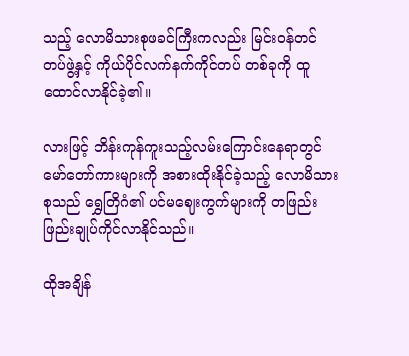သည့် လောမိသားစုဖခင်ကြီးကလည်း မြင်းဝန်တင်တပ်ဖွဲ့နှင့် ကိုယ်ပိုင်လက်နက်ကိုင်တပ် တစ်ခုကို ထူထောင်လာနိုင်ခဲ့၏။

လားဖြင့် ဘိန်းကုန်ကူးသည့်လမ်းကြောင်းနေရာတွင် မော်တော်ကားများကို အစားထိုးနိုင်ခဲ့သည့် လောမိသားစုသည် ရွှေတြိဂံ၏ ပင်မဈေးကွက်များကို တဖြည်းဖြည်းချုပ်ကိုင်လာနိုင်သည်။

ထိုအချိန်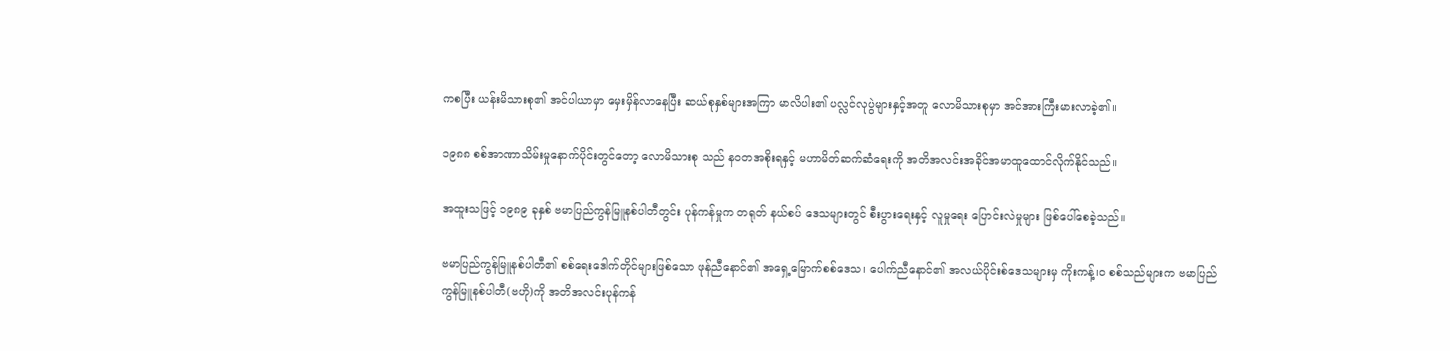ကစပြီး ယန်းမိသားစု၏ အင်ပါယာမှာ မှေးမှိန်လာနေပြီး ဆယ်စုနှစ်များအကြာ မာလိပါး၏ ပလ္လင်လုပွဲများနှင့်အတူ လောမိသားစုမှာ အင်အားကြီးမားလာခဲ့၏။

၁၉၈၈ စစ်အာဏာသိမ်းမှုနောက်ပိုင်းတွင်တော့ လောမိသားစု သည် နဝတအစိုးရနှင့် မဟာမိတ်ဆက်ဆံရေးကို အတိအလင်းအခိုင်အမာထူထောင်လိုက်နိုင်သည်။

အထူးသဖြင့် ၁၉၈၉ ခုနှစ် ဗမာပြည်ကွန်မြူနစ်ပါတီတွင်း ပုန်ကန်မှုက တရုတ် နယ်စပ် ဒေသများတွင် စီးပွားရေးနှင့် လူမှုရေး ပြောင်းလဲမှုများ ဖြစ်ပေါ်စေခဲ့သည်။

ဗမာပြည်ကွန်မြူနစ်ပါတီ၏ စစ်ရေးဒေါက်တိုင်များဖြစ်သော ဖုန်ညီနောင်၏ အရှေ့မြောက်စစ်ဒေသ၊ ပေါက်ညီနောင်၏ အလယ်ပိုင်းစ်ဒေသများမှ ကိုးကန့်၊ဝ စစ်သည်များက ဗမာပြည်ကွန်မြူနစ်ပါတီ(ဗဟို)ကို အတိအလင်းပုန်ကန်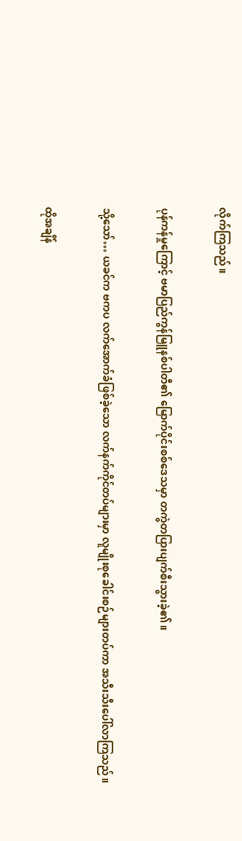လိုက်ကြသည်။

ပုန်ကန်မှုကြောင့် ဗမာပြည်ကွန်မြူနစ်ပါတီ၏ မြောက်ပိုင်းစစ်ဒေသမှာ တကွဲတပြားပျက်စီးသွားခဲ့၏။

သို့သော်… ယခင်က ဗကပ လက်အောက်ခံဖြစ်ခဲ့သော လက်နက်ကိုင်တပ်များမှာ လူမျိုးစုခေါင်းစဉ်များတပ်ကာ အသီးသီးပေါ်လာကြသည်။

ထိုအချိန်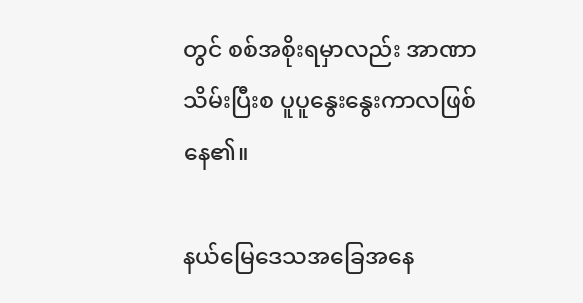တွင် စစ်အစိုးရမှာလည်း အာဏာသိမ်းပြီးစ ပူပူနွေးနွေးကာလဖြစ်နေ၏။

နယ်မြေဒေသအခြေအနေ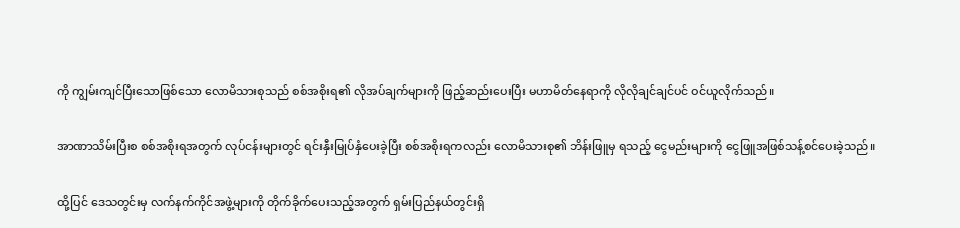ကို ကျွမ်းကျင်ပြီးသောဖြစ်သော လောမိသားစုသည် စစ်အစိုးရ၏ လိုအပ်ချက်များကို ဖြည့်ဆည်းပေးပြီး မဟာမိတ်နေရာကို လိုလိုချင်ချင်ပင် ဝင်ယူလိုက်သည်။

အာဏာသိမ်းပြီးစ စစ်အစိုးရအတွက် လုပ်ငန်းများတွင် ရင်းနှီးမြုပ်နှံပေးခဲ့ပြီး စစ်အစိုးရကလည်း လောမိသားစု၏ ဘိန်းဖြူမှ ရသည့် ငွေမည်းများကို ငွေဖြူအဖြစ်သန့်စင်ပေးခဲ့သည်။

ထို့ပြင် ဒေသတွင်းမှ လက်နက်ကိုင်အဖွဲ့များကို တိုက်ခိုက်ပေးသည့်အတွက် ရှမ်းပြည်နယ်တွင်းရှိ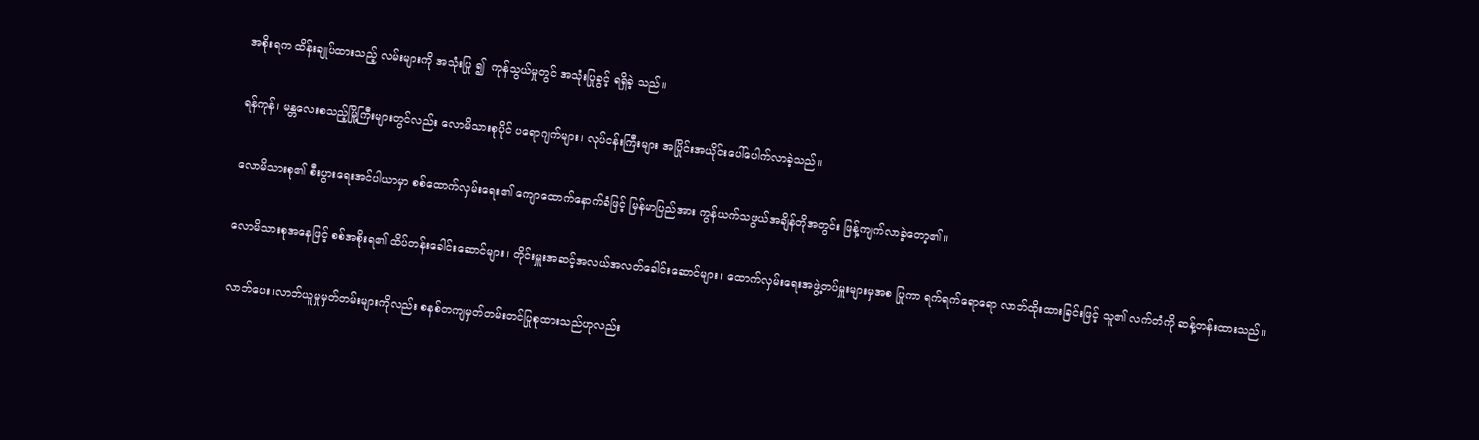အစိုးရက ထိန်းချုပ်ထားသည့် လမ်းများကို အသုံးပြု ၍  ကုန်သွယ်မှုတွင် အသုံးပြုခွင့် ရရှိခဲ့ သည်။

ရန်ကုန်၊ မန္တလေးစသည့်မြို့ကြီးများတွင်လည်း လောမိသားစုပိုင် ပရောဂျက်များ၊ လုပ်ငန်းကြီးများ အပြိုင်းအယိုင်းပေါ်ပေါက်လာခဲ့သည်။

လောမိသားစု၏ စီးပွားရေးအင်ပါယာမှာ စစ်ထောက်လှမ်းရေး၏ ကျောထောက်နောက်ခံဖြင့် မြန်မာပြည်အား ကွန်ယက်သဖွယ်အချိန်တိုအတွင်း ဖြန့်ကျက်လာခဲ့တော့၏။

လောမိသားစုအနေဖြင့် စစ်အစိုးရ၏ ထိပ်တန်းခေါင်းဆောင်များ၊ တိုင်းမှူးအဆင့်အလယ်အလတ်ခေါင်းဆောင်များ၊ ထောက်လှမ်းရေးအဖွဲ့တပ်မှူးများမှအစ ပြုကာ ရက်ရက်ရောရော လာဘ်ထိုးထားခြင်းဖြင့် သူ၏ လက်တံကို ဆန့်တန်းထားသည်။

လာဘ်ပေး၊လာဘ်ယူမှုမှတ်တမ်းများကိုလည်း စနစ်တကျမှတ်တမ်းတင်ပြုစုထားသည်ဟုလည်း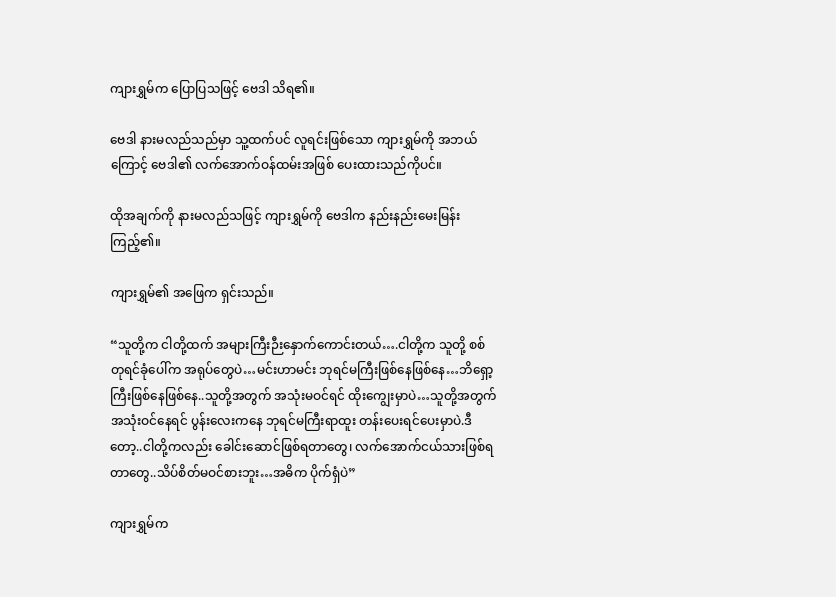ကျားရွှမ်က ပြောပြသဖြင့် ဗေဒါ သိရ၏။

ဗေဒါ နားမလည်သည်မှာ သူ့ထက်ပင် လူရင်းဖြစ်သော ကျားရွှမ်ကို အဘယ်ကြောင့် ဗေဒါ၏ လက်အောက်ဝန်ထမ်းအဖြစ် ပေးထားသည်ကိုပင်။

ထိုအချက်ကို နားမလည်သဖြင့် ကျားရွှမ်ကို ဗေဒါက နည်းနည်းမေးမြန်းကြည့်၏။

ကျားရွှမ်၏ အဖြေက ရှင်းသည်။

“သူတို့က ငါတို့ထက် အများကြီးဉီးနှောက်ကောင်းတယ်….ငါတို့က သူတို့ စစ်တုရင်ခုံပေါ်က အရုပ်တွေပဲ…မင်းဟာမင်း ဘုရင်မကြီးဖြစ်နေဖြစ်နေ…ဘိရှော့ကြီးဖြစ်နေဖြစ်နေ..သူတို့အတွက် အသုံးမဝင်ရင် ထိုးကျွေးမှာပဲ…သူတို့အတွက်အသုံးဝင်နေရင် ပွန်းလေးကနေ ဘုရင်မကြီးရာထူး တန်းပေးရင်ပေးမှာပဲ.ဒီတော့..ငါတို့ကလည်း ခေါင်းဆောင်ဖြစ်ရတာတွေ၊ လက်အောက်ငယ်သားဖြစ်ရတာတွေ..သိပ်စိတ်မဝင်စားဘူး…အဓိက ပိုက်ရှံပဲ”

ကျားရွှမ်က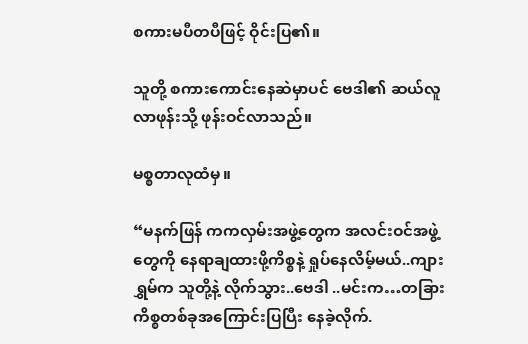စကားမပီတပီဖြင့် ဝိုင်းပြ၏။

သူတို့ စကားကောင်းနေဆဲမှာပင် ဗေဒါ၏ ဆယ်လူလာဖုန်းသို့ ဖုန်းဝင်လာသည်။

မစ္စတာလုထံမှ။

“မနက်ဖြန် ကကလှမ်းအဖွဲ့တွေက အလင်းဝင်အဖွဲ့တွေကို နေရာချထားဖို့ကိစ္စနဲ့ ရှုပ်နေလိမ့်မယ်..ကျားရွှမ်က သူတို့နဲ့ လိုက်သွား..ဗေဒါ ..မင်းက…တခြားကိစ္စတစ်ခုအကြောင်းပြပြီး နေခဲ့လိုက်.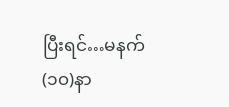ပြီးရင်…မနက် (၁၀)နာ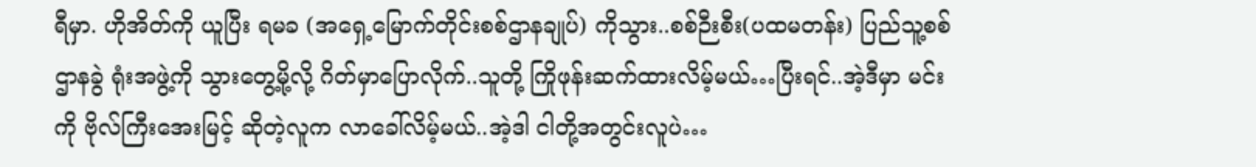ရီမှာ. ဟိုအိတ်ကို ယူပြီး ရမခ (အရှေ့မြောက်တိုင်းစစ်ဌာနချုပ်) ကိုသွား..စစ်ဉီးစီး(ပထမတန်း) ပြည်သူ့စစ်ဌာနခွဲ ရုံးအဖွဲ့ကို သွားတွေ့မို့လို့ ဂိတ်မှာပြောလိုက်..သူတို့ ကြိုဖုန်းဆက်ထားလိမ့်မယ်…ပြီးရင်..အဲ့ဒီမှာ မင်းကို ဗိုလ်ကြီးအေးမြင့် ဆိုတဲ့လူက လာခေါ်လိမ့်မယ်..အဲ့ဒါ ငါတို့အတွင်းလူပဲ…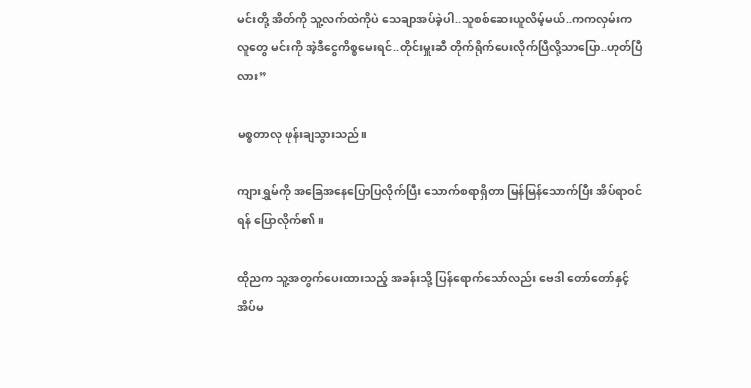မင်းတို့ အိတ်ကို သူ့လက်ထဲကိုပဲ သေချာအပ်ခဲ့ပါ..သူစစ်ဆေးယူလိမ့်မယ်..ကကလှမ်းက လူတွေ မင်းကို အဲ့ဒီငွေကိစ္စမေးရင်..တိုင်းမှူးဆီ တိုက်ရိုက်ပေးလိုက်ပြီလို့သာပြော..ဟုတ်ပြီလား”

မစ္စတာလု ဖုန်းချသွားသည်။

ကျားရွှမ်ကို အခြေအနေပြောပြလိုက်ပြီး သောက်စရာရှိတာ မြန်မြန်သောက်ပြီး အိပ်ရာဝင်ရန် ပြောလိုက်၏။

ထိုညက သူ့အတွက်ပေးထားသည့် အခန်းသို့ ပြန်ရောက်သော်လည်း ဗေဒါ တော်တော်နှင့် အိပ်မ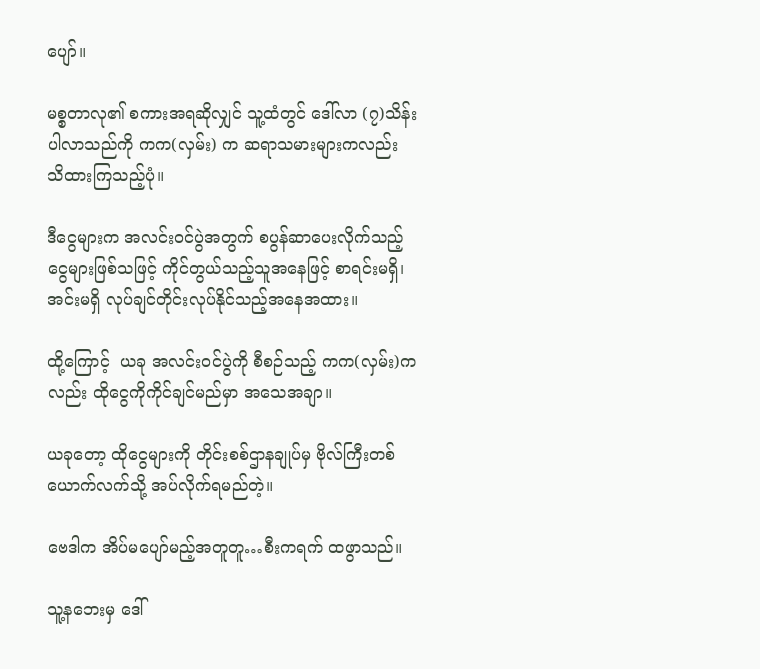ပျော်။

မစ္စတာလု၏ စကားအရဆိုလျှင် သူ့ထံတွင် ဒေါ်လာ (၇)သိန်းပါလာသည်ကို ကက(လှမ်း) က ဆရာသမားများကလည်း သိထားကြသည့်ပုံ။

ဒီငွေများက အလင်းဝင်ပွဲအတွက် စပွန်ဆာပေးလိုက်သည့်ငွေများဖြစ်သဖြင့် ကိုင်တွယ်သည့်သူအနေဖြင့် စာရင်းမရှိ၊ အင်းမရှိ လုပ်ချင်တိုင်းလုပ်နိုင်သည့်အနေအထား။

ထို့ကြောင့်  ယခု အလင်းဝင်ပွဲကို စီစဉ်သည့် ကက(လှမ်း)ကလည်း ထိုငွေကိုကိုင်ချင်မည်မှာ အသေအချာ။

ယခုတော့ ထိုငွေများကို တိုင်းစစ်ဌာနချုပ်မှ ဗိုလ်ကြီးတစ်ယောက်လက်သို့ အပ်လိုက်ရမည်တဲ့။

ဗေဒါက အိပ်မပျော်မည့်အတူတူ…စီးကရက် ထဖွာသည်။

သူ့နဘေးမှ ဒေါ်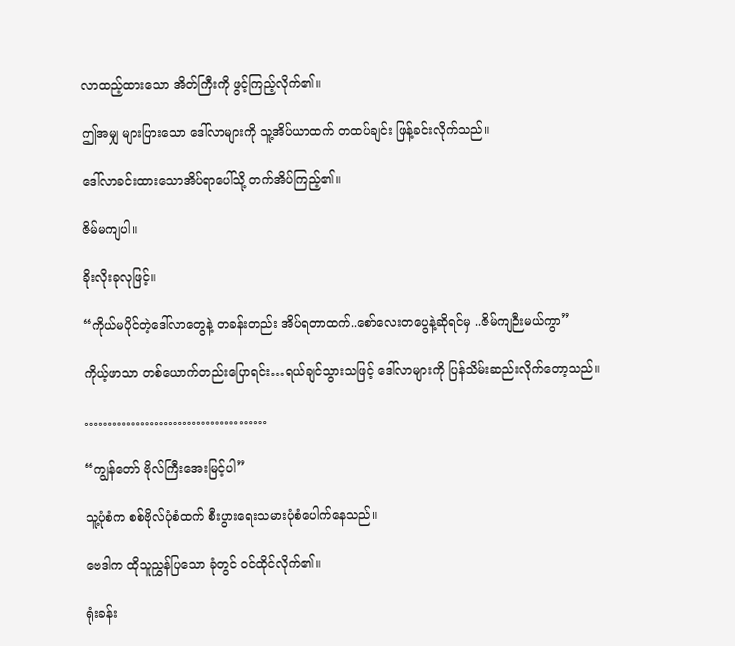လာထည့်ထားသော အိတ်ကြီးကို ဖွင့်ကြည့်လိုက်၏။

ဤအမျှ များပြားသော ဒေါ်လာများကို သူ့အိပ်ယာထက် တထပ်ချင်း ဖြန့်ခင်းလိုက်သည်။

ဒေါ်လာခင်းထားသောအိပ်ရာပေါ်သို့ တက်အိပ်ကြည့်၏။

ဇိမ်မကျပါ။

ခိုးလိုးခုလုဖြင့်။

“ကိုယ်မပိုင်တဲ့ဒေါ်လာတွေနဲ့ တခန်းတည်း အိပ်ရတာထက်..စော်လေးတပွေနဲ့ဆိုရင်မှ ..ဇိမ်ကျဉီးမယ်ကွာ”

ကိုယ့်ဖာသာ တစ်ယောက်တည်းပြောရင်း…ရယ်ချင်သွားသဖြင့် ဒေါ်လာများကို ပြန်သိမ်းဆည်းလိုက်တော့သည်။

…………………………………

“ကျွန်တော် ဗိုလ်ကြီးအေးမြင့်ပါ”

သူ့ပုံစံက စစ်ဗိုလ်ပုံစံထက် စီးပွားရေးသမားပုံစံပေါက်နေသည်။

ဗေဒါက ထိုသူညွှန်ပြသော ခုံတွင် ဝင်ထိုင်လိုက်၏။

ရုံးခန်း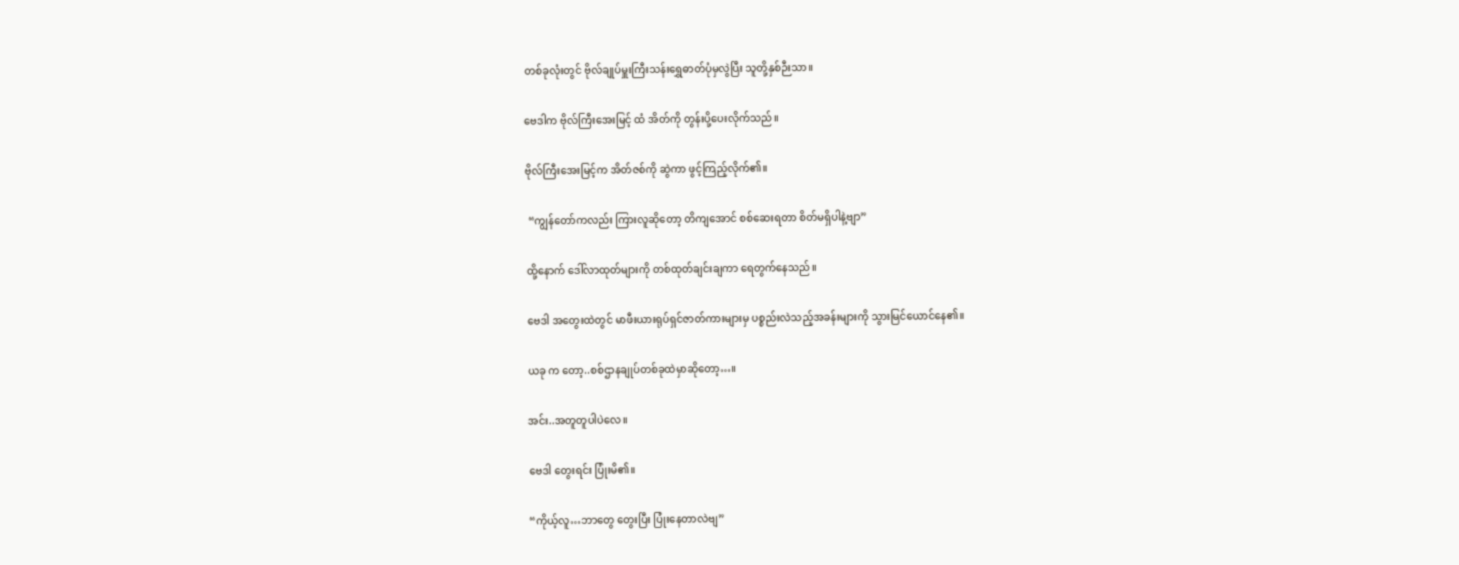တစ်ခုလုံးတွင် ဗိုလ်ချုပ်မှူးကြီးသန်းရွှေဓာတ်ပုံမှလွဲပြီး သူတို့နှစ်ဉီးသာ။

ဗေဒါက ဗိုလ်ကြီးအေးမြင့် ထံ အိတ်ကို တွန်းပို့ပေးလိုက်သည်။

ဗိုလ်ကြီးအေးမြင့်က အိတ်ဇစ်ကို ဆွဲကာ ဖွင့်ကြည့်လိုက်၏။

 “ကျွန်တော်ကလည်း ကြားလူဆိုတော့ တိကျအောင် စစ်ဆေးရတာ စိတ်မရှိပါနဲ့ဗျာ”

ထို့နောက် ဒေါ်လာထုတ်များကို တစ်ထုတ်ချင်းချကာ ရေတွက်နေသည်။

ဗေဒါ အတွေးထဲတွင် မာဖီးယားရုပ်ရှင်ဇာတ်ကားများမှ ပစ္စည်းလဲသည့်အခန်းများကို သွားမြင်ယောင်နေ၏။

ယခု က တော့..စစ်ဌာနချုပ်တစ်ခုထဲမှာဆိုတော့…။

အင်း..အတူတူပါပဲလေ။

ဗေဒါ တွေးရင်း ပြုံးမိ၏။

“ကိုယ့်လူ…ဘာတွေ တွေးပြီး ပြုံးနေတာလဲဗျ”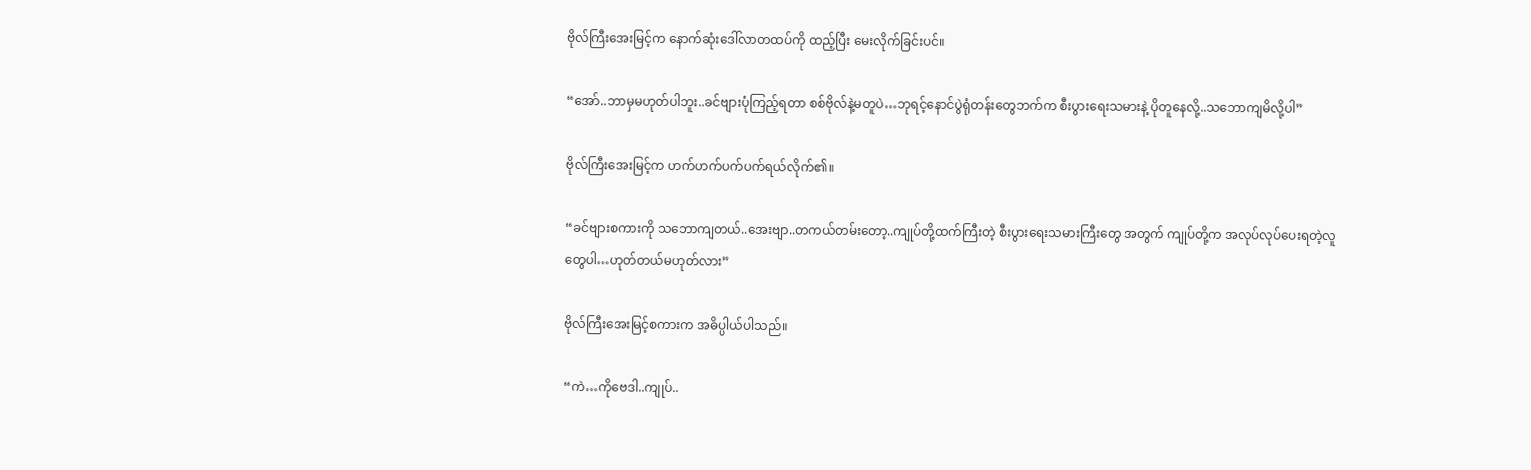ဗိုလ်ကြီးအေးမြင့်က နောက်ဆုံးဒေါ်လာတထပ်ကို ထည့်ပြီး မေးလိုက်ခြင်းပင်။

“အော်..ဘာမှမဟုတ်ပါဘူး..ခင်ဗျားပုံကြည့်ရတာ စစ်ဗိုလ်နဲ့မတူပဲ…ဘုရင့်နောင်ပွဲရုံတန်းတွေဘက်က စီးပွားရေးသမားနဲ့ ပိုတူနေလို့..သဘောကျမိလို့ပါ”

ဗိုလ်ကြီးအေးမြင့်က ဟက်ဟက်ပက်ပက်ရယ်လိုက်၏။

“ခင်ဗျားစကားကို သဘောကျတယ်..အေးဗျာ..တကယ်တမ်းတော့..ကျုပ်တို့ထက်ကြီးတဲ့ စီးပွားရေးသမားကြီးတွေ အတွက် ကျုပ်တို့က အလုပ်လုပ်ပေးရတဲ့လူတွေပါ…ဟုတ်တယ်မဟုတ်လား”

ဗိုလ်ကြီးအေးမြင့်စကားက အဓိပ္ပါယ်ပါသည်။

“ကဲ…ကိုဗေဒါ..ကျုပ်..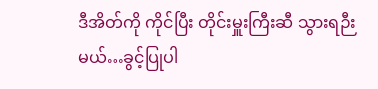ဒီအိတ်ကို ကိုင်ပြီး တိုင်းမှူးကြီးဆီ သွားရဉီးမယ်…ခွင့်ပြုပါ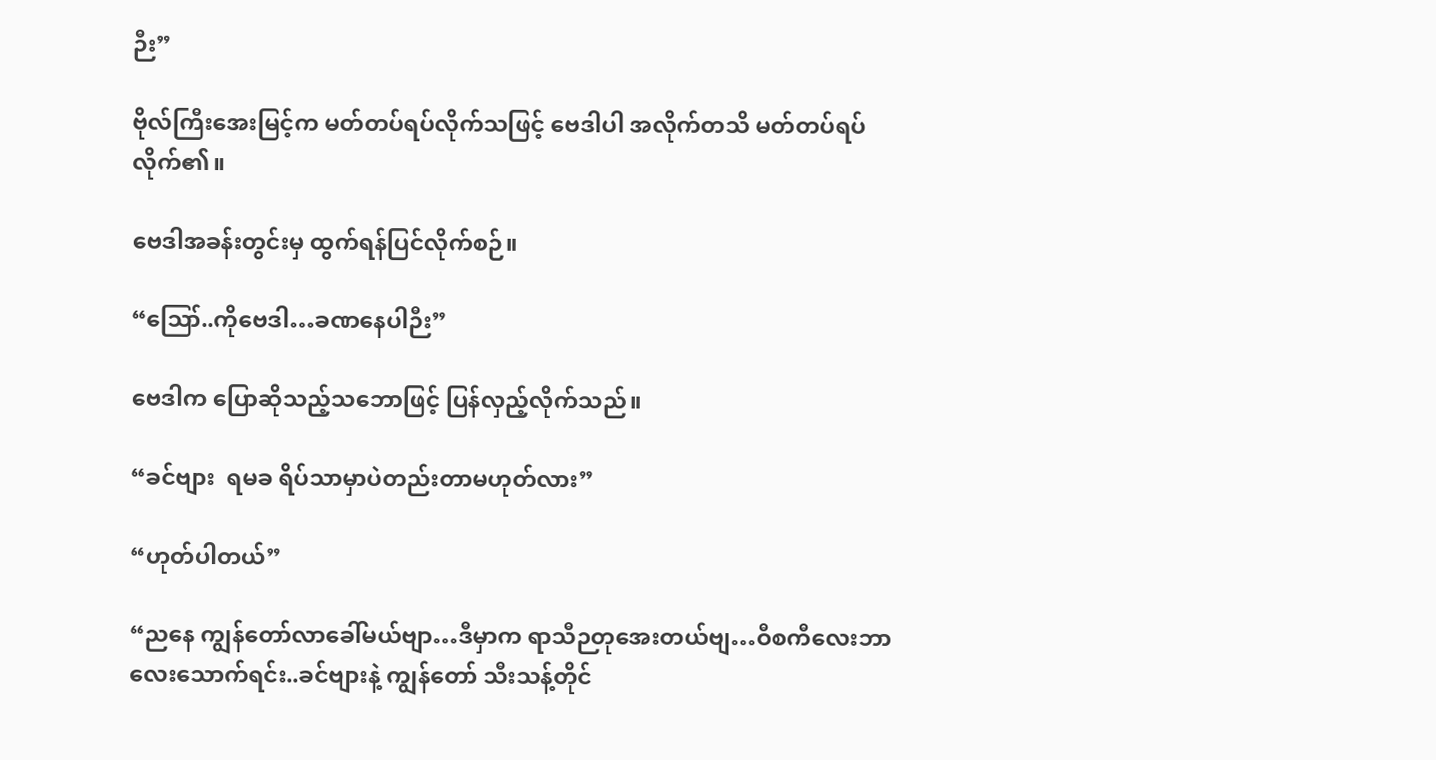ဉီး”

ဗိုလ်ကြီးအေးမြင့်က မတ်တပ်ရပ်လိုက်သဖြင့် ဗေဒါပါ အလိုက်တသိ မတ်တပ်ရပ်လိုက်၏။

ဗေဒါအခန်းတွင်းမှ ထွက်ရန်ပြင်လိုက်စဉ်။

“ဪ..ကိုဗေဒါ…ခဏနေပါဉီး”

ဗေဒါက ပြောဆိုသည့်သဘောဖြင့် ပြန်လှည့်လိုက်သည်။

“ခင်ဗျား  ရမခ ရိပ်သာမှာပဲတည်းတာမဟုတ်လား”

“ဟုတ်ပါတယ်”

“ညနေ ကျွန်တော်လာခေါ်မယ်ဗျာ…ဒီမှာက ရာသီဉတုအေးတယ်ဗျ…ဝီစကီလေးဘာလေးသောက်ရင်း..ခင်ဗျားနဲ့ ကျွန်တော် သီးသန့်တိုင်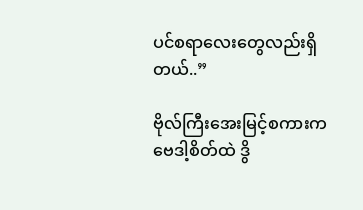ပင်စရာလေးတွေလည်းရှိတယ်..”

ဗိုလ်ကြီးအေးမြင့်စကားက ဗေဒါ့စိတ်ထဲ ဒွိ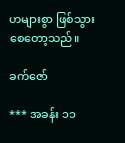ဟများစွာ ဖြစ်သွားစေတော့သည်။

ခက်ဇော်

*** အခန်း ၁၁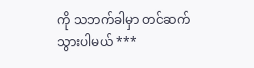ကို သဘက်ခါမှာ တင်ဆက်သွားပါမယ် ***